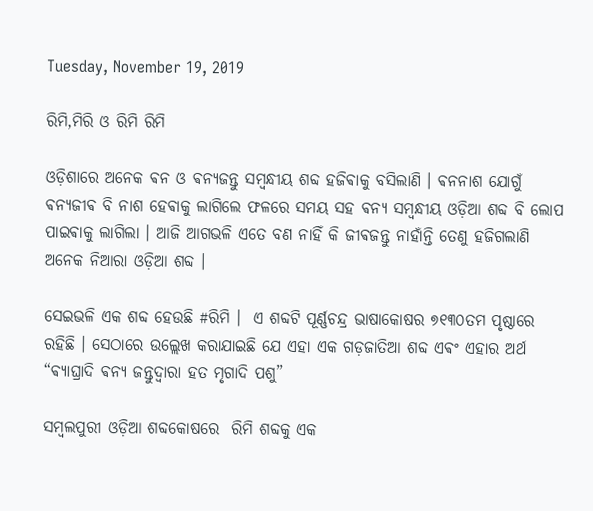Tuesday, November 19, 2019

ରିମି,ମିରି ଓ ରିମି ରିମି

ଓଡ଼ିଶାରେ ଅନେକ ଵନ ଓ ଵନ୍ଯଜନ୍ତୁ ସମ୍ବନ୍ଧୀୟ ଶବ୍ଦ ହଜିଵାକୁ ବସିଲାଣି । ଵନନାଶ ଯୋଗୁଁ ଵନ୍ଯଜୀଵ ବି ନାଶ ହେଵାକୁ ଲାଗିଲେ ଫଳରେ ସମୟ ସହ ଵନ୍ଯ ସମ୍ବନ୍ଧୀୟ ଓଡ଼ିଆ ଶବ୍ଦ ବି ଲୋପ ପାଇଵାକୁ ଲାଗିଲା । ଆଜି ଆଗଭଳି ଏତେ ବଣ ନାହିଁ କି ଜୀଵଜନ୍ତୁ ନାହାଁନ୍ତି ତେଣୁ ହଜିଗଲାଣି ଅନେକ ନିଆରା ଓଡ଼ିଆ ଶବ୍ଦ ।

ସେଇଭଳି ଏକ ଶବ୍ଦ ହେଉଛି #ରିମି ।  ଏ ଶବ୍ଦଟି ପୂର୍ଣ୍ଣଚନ୍ଦ୍ର ଭାଷାକୋଷର ୭୧୩୦ତମ ପୃଷ୍ଠାରେ ରହିଛି । ସେଠାରେ ଉଲ୍ଲେଖ କରାଯାଇଛି ଯେ ଏହା ଏକ ଗଡ଼ଜାତିଆ ଶବ୍ଦ ଏଵଂ ଏହାର ଅର୍ଥ “ଵ୍ଯାଘ୍ରାଦି ଵନ୍ଯ ଜନ୍ତୁଦ୍ବାରା ହତ ମୃଗାଦି ପଶୁ”

ସମ୍ବଲପୁରୀ ଓଡ଼ିଆ ଶବ୍ଦକୋଷରେ  ରିମି ଶବ୍ଦକୁ ଏକ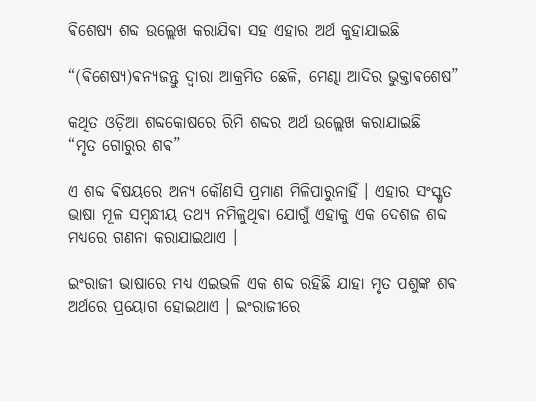ଵିଶେଷ୍ଯ ଶବ୍ଦ ଉଲ୍ଲେଖ କରାଯିଵା ସହ ଏହାର ଅର୍ଥ କୁହାଯାଇଛି

“(ଵିଶେଷ୍ଯ)ଵନ୍ୟଜନ୍ତୁ ଦ୍ୱାରା ଆକ୍ରମିତ ଛେଳି, ମେଣ୍ଢା ଆଦିର ଭୁକ୍ତାଵଶେଷ”

କଥିତ ଓଡ଼ିଆ ଶବ୍ଦକୋଷରେ ରିମି ଶବ୍ଦର ଅର୍ଥ ଉଲ୍ଲେଖ କରାଯାଇଛି
“ମୃତ ଗୋରୁର ଶଵ”

ଏ ଶବ୍ଦ ଵିଷୟରେ ଅନ୍ୟ କୌଣସି ପ୍ରମାଣ ମିଳିପାରୁନାହିଁ । ଏହାର ସଂସ୍କୃତ ଭାଷା ମୂଳ ସମ୍ବନ୍ଧୀୟ ତଥ୍ୟ ନମିଳୁଥିଵା ଯୋଗୁଁ ଏହାକୁ ଏକ ଦେଶଜ ଶବ୍ଦ ମଧ୍ୟରେ ଗଣନା କରାଯାଇଥାଏ ।

ଇଂରାଜୀ ଭାଷାରେ ମଧ୍ୟ ଏଇଭଳି ଏକ ଶବ୍ଦ ରହିଛି ଯାହା ମୃତ ପଶୁଙ୍କ ଶଵ ଅର୍ଥରେ ପ୍ରୟୋଗ ହୋଇଥାଏ । ଇଂରାଜୀରେ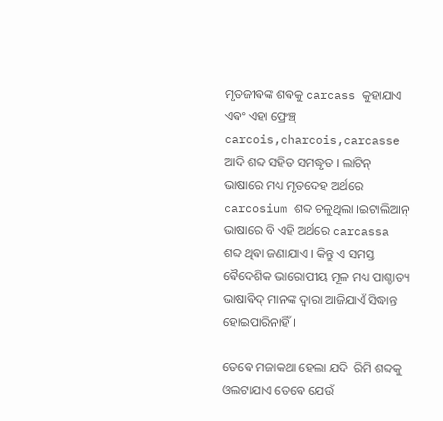ମୃତଜୀଵଙ୍କ ଶଵକୁ carcass କୁହାଯାଏ ଏଵଂ ଏହା ଫ୍ରେଞ୍ଚ୍  carcois,charcois,carcasse ଆଦି ଶବ୍ଦ ସହିତ ସମଦ୍ଧୃତ । ଲାଟିନ୍ ଭାଷାରେ ମଧ୍ୟ ମୃତଦେହ ଅର୍ଥରେ carcosium ଶବ୍ଦ ଚଳୁଥିଲା ।ଇଟାଲିଆନ୍ ଭାଷାରେ ବି ଏହି ଅର୍ଥରେ carcassa ଶବ୍ଦ ଥିଵା ଜଣାଯାଏ । କିନ୍ତୁ ଏ ସମସ୍ତ ଵୈଦେଶିକ ଭାରୋପୀୟ ମୂଳ ମଧ୍ୟ ପାଶ୍ଚାତ୍ୟ ଭାଷାଵିଦ୍ ମାନଙ୍କ ଦ୍ଵାରା ଆଜିଯାଏଁ ସିଦ୍ଧାନ୍ତ ହୋଇପାରିନାହିଁ ।

ତେଵେ ମଜାକଥା ହେଲା ଯଦି  ରିମି ଶବ୍ଦକୁ ଓଲଟାଯାଏ ତେଵେ ଯେଉଁ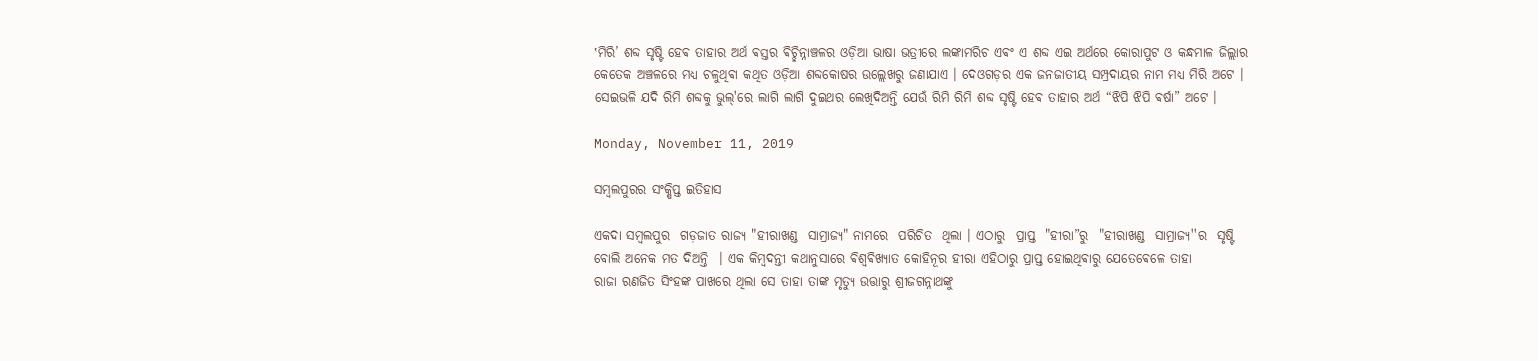‛ମିରି’ ଶବ୍ଦ ସୃଷ୍ଟି ହେଵ ତାହାର ଅର୍ଥ ଵସ୍ତର ଵିଚ୍ଛିନ୍ନାଞ୍ଚଳର ଓଡ଼ିଆ ଭାଷା ଭତ୍ରୀରେ ଲଙ୍କାମରିଚ ଏଵଂ ଏ ଶବ୍ଦ ଏଇ ଅର୍ଥରେ କୋରାପୁଟ ଓ କନ୍ଧମାଳ ଜିଲ୍ଲାର କେତେକ ଅଞ୍ଚଳରେ ମଧ୍ୟ ଚଳୁଥିଵା କଥିତ ଓଡ଼ିଆ ଶବ୍ଦକୋଷର ଉଲ୍ଲେଖରୁ ଜଣାଯାଏ । ଦେଓଗଡ଼ର ଏକ ଜନଜାତୀୟ ସମ୍ପ୍ରଦାୟର ନାମ ମଧ୍ୟ ମିରି ଅଟେ । ସେଇଭଳି ଯଦି ରିମି ଶବ୍ଦକୁ ଭୁଲ୍'ରେ ଲାଗି ଲାଗି ଦୁଇଥର ଲେଖିଦିଅନ୍ତି ଯେଉଁ ରିମି ରିମି ଶବ୍ଦ ସୃଷ୍ଟି ହେଵ ତାହାର ଅର୍ଥ “ଝିପି ଝିପି ଵର୍ଷା” ଅଟେ ।

Monday, November 11, 2019

ସମ୍ବଲପୁରର ସଂକ୍ଷିପ୍ତ ଇତିହାସ

ଏକଦା ସମ୍ୱଲପୁର  ଗଡ଼ଜାତ ରାଜ୍ୟ "ହୀରାଖଣ୍ଡ  ସାମ୍ରାଜ୍ୟ" ନାମରେ  ପରିଚିତ  ଥିଲା । ଏଠାରୁ  ପ୍ରାପ୍ତ  "ହୀରା”ରୁ  "ହୀରାଖଣ୍ଡ  ସାମ୍ରାଜ୍ୟ''ର  ସୃଷ୍ଟି ବୋଲି ଅନେକ ମତ ଦିଅନ୍ତି  । ଏକ କିମ୍ବଦନ୍ତୀ କଥାନୁସାରେ ଵିଶ୍ଵଵିଖ୍ଯାତ କୋହିନୂର ହୀରା ଏହିଠାରୁ ପ୍ରାପ୍ତ ହୋଇଥିଵାରୁ ଯେତେଵେଳେ ତାହା
ରାଜା ରଣଜିତ ସିଂହଙ୍କ ପାଖରେ ଥିଲା ସେ ତାହା ତାଙ୍କ ମୃତ୍ୟୁ ଉତ୍ତାରୁ ଶ୍ରୀଜଗନ୍ନାଥଙ୍କୁ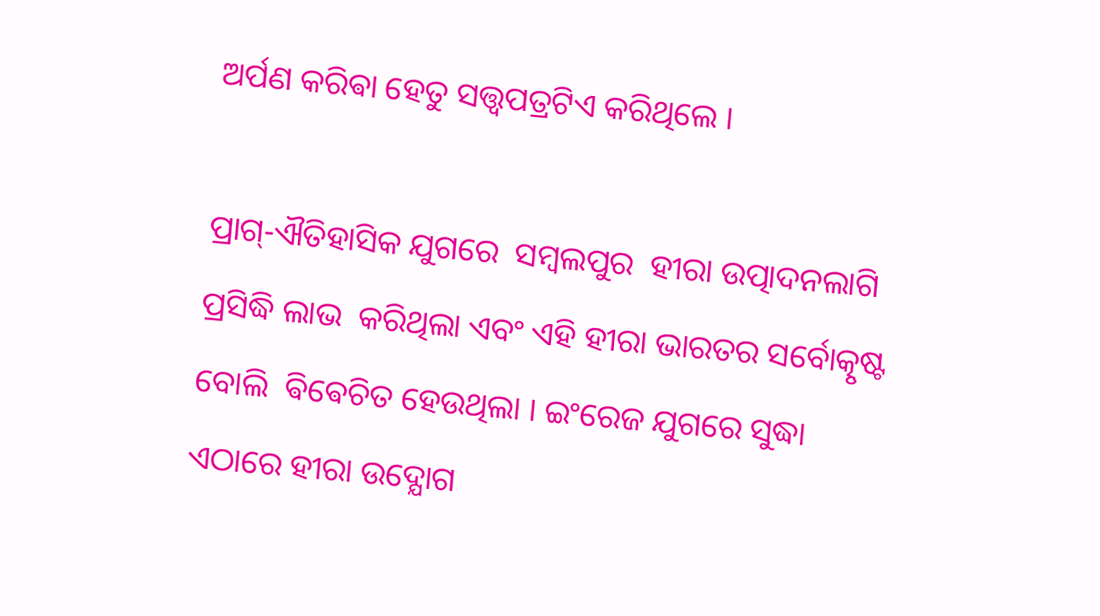ଅର୍ପଣ କରିଵା ହେତୁ ସତ୍ତ୍ଵପତ୍ରଟିଏ କରିଥିଲେ ।

ପ୍ରାଗ୍‍-ଐତିହାସିକ ଯୁଗରେ  ସମ୍ୱଲପୁର  ହୀରା ଉତ୍ପାଦନଲାଗି ପ୍ରସିଦ୍ଧି ଲାଭ  କରିଥିଲା ଏବଂ ଏହି ହୀରା ଭାରତର ସର୍ବୋତ୍କୃଷ୍ଟ  ବୋଲି  ଵିଵେଚିତ ହେଉଥିଲା । ଇଂରେଜ ଯୁଗରେ ସୁଦ୍ଧା ଏଠାରେ ହୀରା ଉଦ୍ଯୋଗ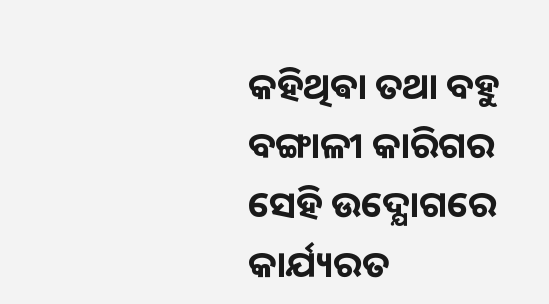କହିଥିଵା ତଥା ବହୁ ବଙ୍ଗାଳୀ କାରିଗର ସେହି ଉଦ୍ଯୋଗରେ କାର୍ଯ୍ୟରତ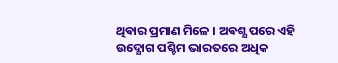ଥିଵାର ପ୍ରମାଣ ମିଳେ । ଅଵଶ୍ଯ ପରେ ଏହି ଉଦ୍ଯୋଗ ପଶ୍ଚିମ ଭାରତରେ ଅଧିକ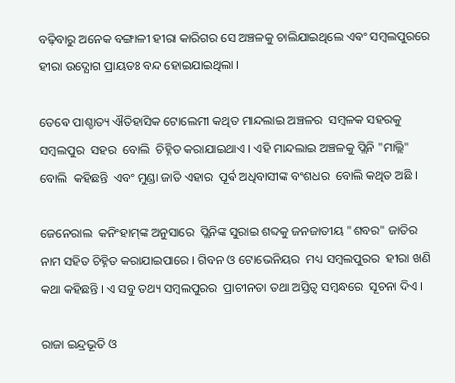ବଢ଼ିବାରୁ ଅନେକ ବଙ୍ଗାଳୀ ହୀରା କାରିଗର ସେ ଅଞ୍ଚଳକୁ ଚାଲିଯାଇଥିଲେ ଏଵଂ ସମ୍ବଲପୁରରେ ହୀରା ଉଦ୍ଯୋଗ ପ୍ରାୟତଃ ବନ୍ଦ ହୋଇଯାଇଥିଲା ।

ତେଵେ ପାଶ୍ଚାତ୍ୟ ଐତିହାସିକ ଟୋଲେମୀ କଥିତ ମାନ୍ଦଲାଇ ଅଞ୍ଚଳର  ସମ୍ୱଳକ ସହରକୁ ସମ୍ୱଲପୁର  ସହର  ବୋଲି  ଚିହ୍ନିତ କରାଯାଇଥାଏ । ଏହି ମାନ୍ଦଲାଇ ଅଞ୍ଚଳକୁ ପ୍ଲିନି "ମାଲ୍ଲି" ବୋଲି  କହିଛନ୍ତି  ଏବଂ ମୁଣ୍ଡା ଜାତି ଏହାର  ପୂର୍ଵ ଅଧିବାସୀଙ୍କ ବଂଶଧର  ବୋଲି କଥିତ ଅଛି ।

ଜେନେରାଲ  କନିଂହାମ୍‍ଙ୍କ ଅନୁସାରେ  ପ୍ଲିନିଙ୍କ ସୁରାଇ ଶବ୍ଦକୁ ଜନଜାତୀୟ "ଶବର" ଜାତିର ନାମ ସହିତ ଚିହ୍ନିତ କରାଯାଇପାରେ । ଗିବନ ଓ ଟୋଭେନିୟର  ମଧ୍ୟ ସମ୍ୱଲପୁରର  ହୀରା ଖଣି କଥା କହିଛନ୍ତି । ଏ ସବୁ ତଥ୍ୟ ସମ୍ୱଲପୁରର  ପ୍ରାଚୀନତା ତଥା ଅସ୍ତିତ୍ୱ ସମ୍ୱନ୍ଧରେ  ସୂଚନା ଦିଏ ।

ରାଜା ଇନ୍ଦ୍ରଭୂତି ଓ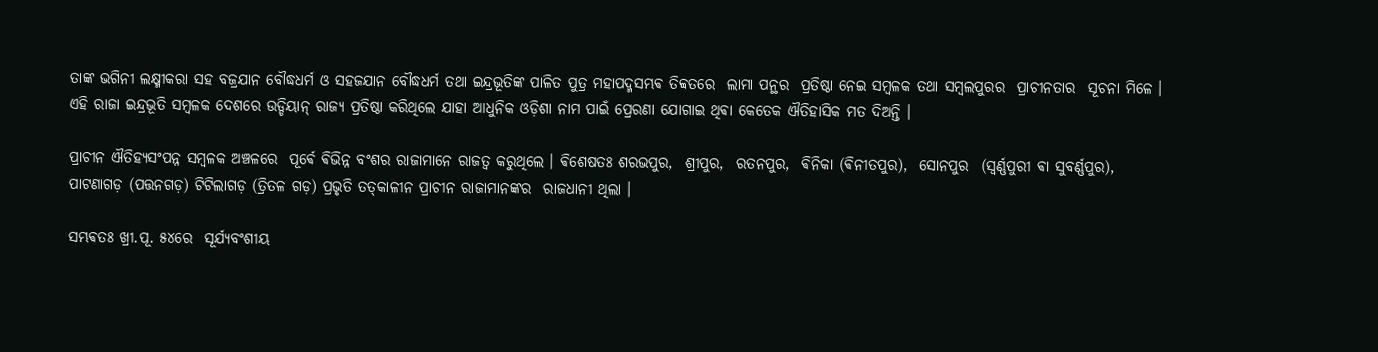ତାଙ୍କ ଭଗିନୀ ଲକ୍ଷ୍ମୀକରା ସହ ବଜ୍ରଯାନ ବୌଦ୍ଧଧର୍ମ ଓ ସହଜଯାନ ବୌଦ୍ଧଧର୍ମ ତଥା ଇନ୍ଦ୍ରଭୂତିଙ୍କ ପାଳିତ ପୁତ୍ର ମହାପଦ୍ମସମ୍ଭଵ ତିବ୍ବତରେ  ଲାମା ପନ୍ଥର  ପ୍ରତିଷ୍ଠା ନେଇ ସମ୍ୱଳକ ତଥା ସମ୍ୱଲପୁରର  ପ୍ରାଚୀନତାର  ସୂଚନା ମିଳେ । ଏହି ରାଜା ଇନ୍ଦ୍ରଭୂତି ସମ୍ବଳକ ଦେଶରେ ଉଡ୍ଡିୟାନ୍ ରାଜ୍ୟ ପ୍ରତିଷ୍ଠା କରିଥିଲେ ଯାହା ଆଧୁନିକ ଓଡ଼ିଶା ନାମ ପାଇଁ ପ୍ରେରଣା ଯୋଗାଇ ଥିଵା କେତେକ ଐତିହାସିକ ମତ ଦିଅନ୍ତି ।

ପ୍ରାଚୀନ ଐତିହ୍ୟସଂପନ୍ନ ସମ୍ବଳକ ଅଞ୍ଚଳରେ  ପୂର୍ଵେ ଵିଭିନ୍ନ ବଂଶର ରାଜାମାନେ ରାଜତ୍ୱ କରୁଥିଲେ । ଵିଶେଷତଃ ଶରଭପୁର,  ଶ୍ରୀପୁର,  ରତନପୁର,  ଵିନିକା (ଵିନୀତପୁର),  ସୋନପୁର  (ସ୍ୱର୍ଣ୍ଣପୁରୀ ଵା ସୁବର୍ଣ୍ଣପୁର),  ପାଟଣାଗଡ଼ (ପତ୍ତନଗଡ଼) ଟିଟିଲାଗଡ଼ (ତ୍ରିତଳ ଗଡ଼) ପ୍ରଭୃତି ତତ୍‍କାଳୀନ ପ୍ରାଚୀନ ରାଜାମାନଙ୍କର  ରାଜଧାନୀ ଥିଲା ।

ସମ୍ଭଵତଃ ଖ୍ରୀ.ପୂ. ୫୪ରେ  ସୂର୍ଯ୍ୟବଂଶୀୟ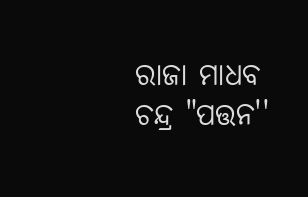ରାଜା ମାଧବ ଚନ୍ଦ୍ର "ପତ୍ତନ''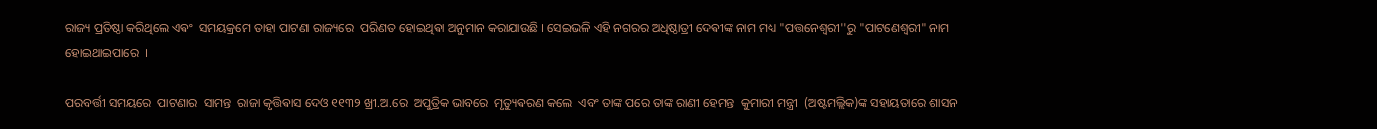ରାଜ୍ୟ ପ୍ରତିଷ୍ଠା କରିଥିଲେ ଏଵଂ  ସମୟକ୍ରମେ ତାହା ପାଟଣା ରାଜ୍ୟରେ  ପରିଣତ ହୋଇଥିଵା ଅନୁମାନ କରାଯାଉଛି । ସେଇଭଳି ଏହି ନଗରର ଅଧିଷ୍ଠାତ୍ରୀ ଦେଵୀଙ୍କ ନାମ ମଧ୍ୟ "ପତ୍ତନେଶ୍ୱରୀ''ରୁ "ପାଟଣେଶ୍ୱରୀ" ନାମ ହୋଇଥାଇପାରେ  ।

ପରବର୍ତ୍ତୀ ସମୟରେ  ପାଟଣାର  ସାମନ୍ତ  ରାଜା କୃତ୍ତିଵାସ ଦେଓ ୧୧୩୨ ଖ୍ରୀ.ଅ.ରେ  ଅପୁତ୍ରିକ ଭାବରେ  ମୃତ୍ୟୁଵରଣ କଲେ  ଏବଂ ତାଙ୍କ ପରେ ତାଙ୍କ ରାଣୀ ହେମନ୍ତ  କୁମାରୀ ମନ୍ତ୍ରୀ  (ଅଷ୍ଟମଲ୍ଲିକ)ଙ୍କ ସହାୟତାରେ ଶାସନ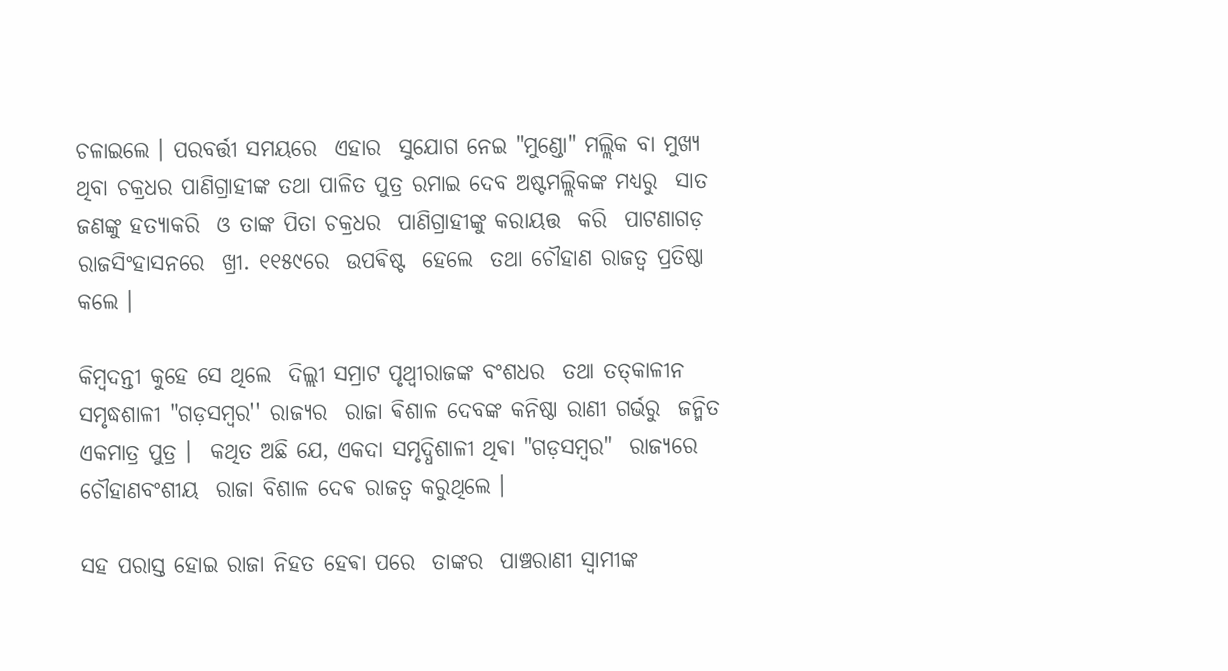ଚଳାଇଲେ । ପରବର୍ତ୍ତୀ ସମୟରେ  ଏହାର  ସୁଯୋଗ ନେଇ "ମୁଣ୍ଡୋ" ମଲ୍ଲିକ ବା ମୁଖ୍ୟ ଥିବା ଚକ୍ରଧର ପାଣିଗ୍ରାହୀଙ୍କ ତଥା ପାଳିତ ପୁତ୍ର ରମାଇ ଦେବ ଅଷ୍ଟମଲ୍ଲିକଙ୍କ ମଧ୍ୟରୁ  ସାତ ଜଣଙ୍କୁ ହତ୍ୟାକରି  ଓ ତାଙ୍କ ପିତା ଚକ୍ରଧର  ପାଣିଗ୍ରାହୀଙ୍କୁ କରାୟତ୍ତ  କରି  ପାଟଣାଗଡ଼ ରାଜସିଂହାସନରେ  ଖ୍ରୀ. ୧୧୫୯ରେ  ଉପଵିଷ୍ଟ  ହେଲେ  ତଥା ଚୌହାଣ ରାଜତ୍ୱ ପ୍ରତିଷ୍ଠା କଲେ ।

କିମ୍ବଦନ୍ତୀ କୁହେ ସେ ଥିଲେ  ଦିଲ୍ଲୀ ସମ୍ରାଟ ପୃଥ୍ୱୀରାଜଙ୍କ ବଂଶଧର  ତଥା ତତ୍‍କାଳୀନ ସମୃଦ୍ଧଶାଳୀ "ଗଡ଼ସମ୍ୱର'' ରାଜ୍ୟର  ରାଜା ଵିଶାଳ ଦେବଙ୍କ କନିଷ୍ଠା ରାଣୀ ଗର୍ଭରୁ  ଜନ୍ମିତ ଏକମାତ୍ର ପୁତ୍ର ।  କଥିତ ଅଛି ଯେ, ଏକଦା ସମୃଦ୍ଧିଶାଳୀ ଥିଵା "ଗଡ଼ସମ୍ୱର"  ରାଜ୍ୟରେ ଚୌହାଣବଂଶୀୟ  ରାଜା ବିଶାଳ ଦେଵ ରାଜତ୍ୱ କରୁଥିଲେ ।

ସହ ପରାସ୍ତ ହୋଇ ରାଜା ନିହତ ହେଵା ପରେ  ତାଙ୍କର  ପାଞ୍ଚରାଣୀ ସ୍ୱାମୀଙ୍କ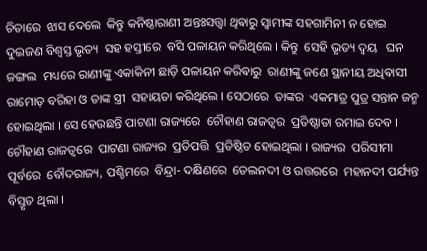ଚିତାରେ  ଝାସ ଦେଲେ  କିନ୍ତୁ କନିଷ୍ଠାରାଣୀ ଅନ୍ତଃସତ୍ତ୍ୱା ଥିଵାରୁ ସ୍ୱାମୀଙ୍କ ସହଗାମିନୀ ନ ହୋଇ ଦୁଇଜଣ ବିଶ୍ୱସ୍ତ ଭୃତ୍ୟ  ସହ ହସ୍ତୀରେ  ବସି ପଳାୟନ କରିଥିଲେ । କିନ୍ତୁ  ସେହି ଭୃତ୍ୟ ଦ୍ୱୟ   ଘନ ଜଙ୍ଗଲ  ମଧ୍ୟରେ ରାଣୀଙ୍କୁ ଏକାକିନୀ ଛାଡ଼ି ପଳାୟନ କରିଵାରୁ  ରାଣୀଙ୍କୁ ଜଣେ ସ୍ଥାନୀୟ ଅଧିଵାସୀ ରାମୋଡ଼ ବରିହା ଓ ତାଙ୍କ ସ୍ତ୍ରୀ  ସହାୟତା କରିଥିଲେ । ସେଠାରେ  ତାଙ୍କର  ଏକମାତ୍ର ପୁତ୍ର ସନ୍ତାନ ଜନ୍ମ ହୋଇଥିଲା । ସେ ହେଉଛନ୍ତି ପାଟଣା ରାଜ୍ୟରେ  ଚୌହାଣ ରାଜତ୍ୱର  ପ୍ରତିଷ୍ଠାତା ରମାଇ ଦେବ । ଚୌହାଣ ରାଜତ୍ୱରେ  ପାଟଣା ରାଜ୍ୟର  ପ୍ରତିପତ୍ତି  ପ୍ରତିଷ୍ଠିତ ହୋଇଥିଲା । ରାଜ୍ୟର  ପରିସୀମା ପୂର୍ବରେ  ବୌଦରାଜ୍ୟ, ପଶ୍ଚିମରେ  ବିନ୍ଦ୍ରା- ଦକ୍ଷିଣରେ  ତେଲନଦୀ ଓ ଉତ୍ତରରେ  ମହାନଦୀ ପର୍ଯ୍ୟନ୍ତ  ବିସ୍ତୃତ ଥିଲା ।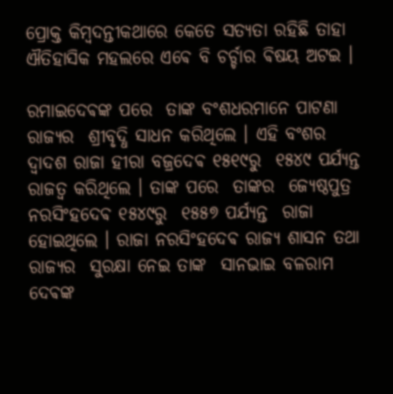ପ୍ରୋକ୍ତ କିମ୍ବଦନ୍ତୀକଥାରେ କେତେ ସତ୍ଯତା ରହିଛି ତାହା ଐତିହାସିକ ମହଲରେ ଏଵେ ବି ଚର୍ଚ୍ଚାର ଵିଷୟ ଅଟଇ ।

ରମାଇଦେଵଙ୍କ ପରେ  ତାଙ୍କ ବଂଶଧରମାନେ ପାଟଣା ରାଜ୍ୟର  ଶ୍ରୀବୃଦ୍ଧି ସାଧନ କରିଥିଲେ । ଏହି ବଂଶର  ଦ୍ୱାଦଶ ରାଜା ହୀରା ବଜ୍ରଦେଵ ୧୫୧୯ରୁ  ୧୫୪୯ ପର୍ଯ୍ୟନ୍ତ ରାଜତ୍ୱ କରିଥିଲେ । ତାଙ୍କ ପରେ  ତାଙ୍କର  ଜ୍ୟେଷ୍ଠପୁତ୍ର ନରସିଂହଦେଵ ୧୫୪୯ରୁ  ୧୫୫୭ ପର୍ଯ୍ୟନ୍ତ  ରାଜା ହୋଇଥିଲେ । ରାଜା ନରସିଂହଦେଵ ରାଜ୍ୟ ଶାସନ ତଥା ରାଜ୍ୟର  ସୁରକ୍ଷା ନେଇ ତାଙ୍କ  ସାନଭାଇ ବଳରାମ ଦେଵଙ୍କ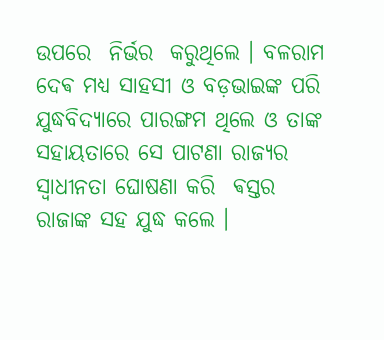ଉପରେ  ନିର୍ଭର  କରୁଥିଲେ । ବଳରାମ ଦେଵ ମଧ୍ୟ ସାହସୀ ଓ ବଡ଼ଭାଇଙ୍କ ପରି ଯୁଦ୍ଧବିଦ୍ୟାରେ ପାରଙ୍ଗମ ଥିଲେ ଓ ତାଙ୍କ ସହାୟତାରେ ସେ ପାଟଣା ରାଜ୍ୟର ସ୍ୱାଧୀନତା ଘୋଷଣା କରି  ଵସ୍ତର  ରାଜାଙ୍କ ସହ ଯୁଦ୍ଧ କଲେ ।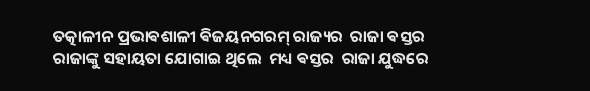ତତ୍କାଳୀନ ପ୍ରଭାଵଶାଳୀ ଵିଜୟନଗରମ୍‍ ରାଜ୍ୟର  ରାଜା ଵସ୍ତର ରାଜାଙ୍କୁ ସହାୟତା ଯୋଗାଇ ଥିଲେ  ମଧ୍ୟ ଵସ୍ତର  ରାଜା ଯୁଦ୍ଧରେ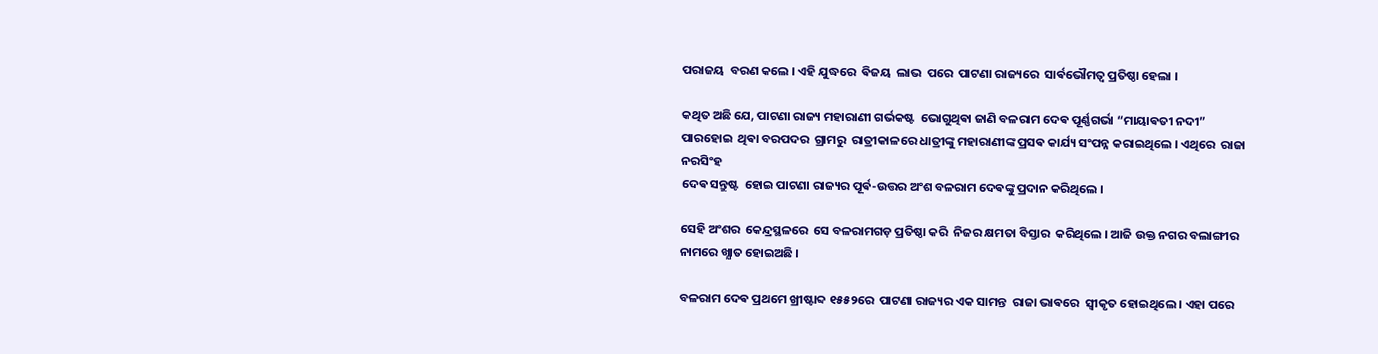ପରାଜୟ  ବରଣ କଲେ । ଏହି ଯୁଦ୍ଧରେ  ଵିଜୟ  ଲାଭ  ପରେ  ପାଟଣା ରାଜ୍ୟରେ  ସାର୍ଵଭୌମତ୍ୱ ପ୍ରତିଷ୍ଠା ହେଲା ।

କଥିତ ଅଛି ଯେ, ପାଟଣା ରାଜ୍ୟ ମହାରାଣୀ ଗର୍ଭକଷ୍ଟ  ଭୋଗୁଥିଵା ଜାଣି ବଳରାମ ଦେଵ ପୂର୍ଣ୍ଣଗର୍ଭା “ମାୟାଵତୀ ନଦୀ” ପାରହୋଇ  ଥିଵା ବରପଦର  ଗ୍ରାମରୁ  ରାତ୍ରୀକାଳରେ ଧାତ୍ରୀଙ୍କୁ ମହାରାଣୀଙ୍କ ପ୍ରସଵ କାର୍ଯ୍ୟ ସଂପନ୍ନ କରାଇଥିଲେ । ଏଥିରେ  ରାଜା ନରସିଂହ
ଦେଵ ସନ୍ତୁଷ୍ଟ  ହୋଇ ପାଟଣା ରାଜ୍ୟର ପୂର୍ଵ-ଉତ୍ତର ଅଂଶ ବଳରାମ ଦେଵଙ୍କୁ ପ୍ରଦାନ କରିଥିଲେ ।

ସେହି ଅଂଶର  କେନ୍ଦ୍ରସ୍ଥଳରେ  ସେ ବଳରାମଗଡ଼ ପ୍ରତିଷ୍ଠା କରି  ନିଜର କ୍ଷମତା ବିସ୍ତାର  କରିଥିଲେ । ଆଜି ଉକ୍ତ ନଗର ବଲାଙ୍ଗୀର ନାମରେ ଖ୍ଯାତ ହୋଇଅଛି ।

ବଳରାମ ଦେଵ ପ୍ରଥମେ ଖ୍ରୀଷ୍ଟାବ୍ଦ ୧୫୫୨ରେ  ପାଟଣା ରାଜ୍ୟର ଏକ ସାମନ୍ତ  ରାଜା ଭାଵରେ  ସ୍ୱୀକୃତ ହୋଇଥିଲେ । ଏହା ପରେ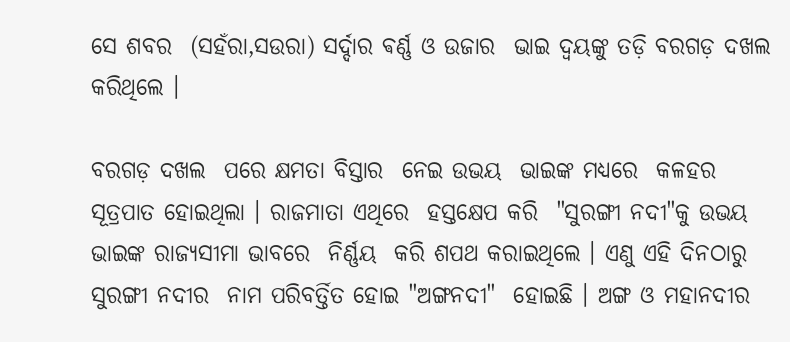ସେ ଶବର  (ସହଁରା,ସଉରା) ସର୍ଦ୍ଦାର ଵର୍ଣ୍ଣ ଓ ଉଜାର  ଭାଇ ଦ୍ୱୟଙ୍କୁ ତଡ଼ି ବରଗଡ଼ ଦଖଲ  କରିଥିଲେ ।

ବରଗଡ଼ ଦଖଲ  ପରେ କ୍ଷମତା ବିସ୍ତାର  ନେଇ ଉଭୟ  ଭାଇଙ୍କ ମଧ୍ୟରେ  କଳହର  ସୂତ୍ରପାତ ହୋଇଥିଲା । ରାଜମାତା ଏଥିରେ  ହସ୍ତକ୍ଷେପ କରି  "ସୁରଙ୍ଗୀ ନଦୀ"କୁ ଉଭୟ  ଭାଇଙ୍କ ରାଜ୍ୟସୀମା ଭାବରେ  ନିର୍ଣ୍ଣୟ  କରି ଶପଥ କରାଇଥିଲେ । ଏଣୁ ଏହି ଦିନଠାରୁ  ସୁରଙ୍ଗୀ ନଦୀର  ନାମ ପରିବର୍ତ୍ତିତ ହୋଇ "ଅଙ୍ଗନଦୀ"  ହୋଇଛି । ଅଙ୍ଗ ଓ ମହାନଦୀର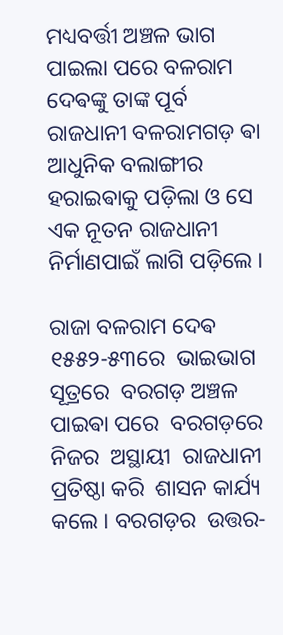ମଧ୍ୟବର୍ତ୍ତୀ ଅଞ୍ଚଳ ଭାଗ ପାଇଲା ପରେ ବଳରାମ ଦେଵଙ୍କୁ ତାଙ୍କ ପୂର୍ବ ରାଜଧାନୀ ବଳରାମଗଡ଼ ଵା ଆଧୁନିକ ବଲାଙ୍ଗୀର   ହରାଇଵାକୁ ପଡ଼ିଲା ଓ ସେ ଏକ ନୂତନ ରାଜଧାନୀ ନିର୍ମାଣପାଇଁ ଲାଗି ପଡ଼ିଲେ ।

ରାଜା ବଳରାମ ଦେଵ ୧୫୫୨-୫୩ରେ  ଭାଇଭାଗ ସୂତ୍ରରେ  ବରଗଡ଼ ଅଞ୍ଚଳ ପାଇଵା ପରେ  ବରଗଡ଼ରେ  ନିଜର  ଅସ୍ଥାୟୀ  ରାଜଧାନୀ ପ୍ରତିଷ୍ଠା କରି  ଶାସନ କାର୍ଯ୍ୟ କଲେ । ବରଗଡ଼ର  ଉତ୍ତର-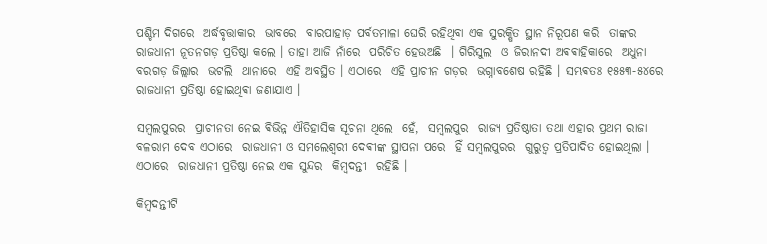ପଶ୍ଚିମ ଦିଗରେ  ଅର୍ଦ୍ଧବୃତ୍ତାକାର  ଭାବରେ  ବାରପାହାଡ଼ ପର୍ବତମାଳା ଘେରି ରହିଥିବା ଏକ ସୁରକ୍ଷିତ ସ୍ଥାନ ନିରୂପଣ କରି  ତାଙ୍କର  ରାଜଧାନୀ ନୂତନଗଡ଼ ପ୍ରତିଷ୍ଠା କଲେ । ତାହା ଆଜି ନାଁରେ  ପରିଚିତ ହେଉଅଛି  । ଗିରିସୁଲ  ଓ ଜିରାନଦୀ ଅଵଵାହିକାରେ  ଅଧୁନା ବରଗଡ଼ ଜିଲ୍ଲାର  ଭଟଲି  ଥାନାରେ  ଏହି ଅବସ୍ଥିତ । ଏଠାରେ  ଏହି ପ୍ରାଚୀନ ଗଡ଼ର  ଭଗ୍ନାବଶେଷ ରହିଛି । ସମ୍ଭଵତଃ ୧୫୫୩-୫୪ରେ  ରାଜଧାନୀ ପ୍ରତିଷ୍ଠା ହୋଇଥିଵା ଜଣାଯାଏ ।

ସମ୍ୱଲପୁରର  ପ୍ରାଚୀନତା ନେଇ ଵିଭିନ୍ନ ଐତିହାସିକ ସୂଚନା ଥିଲେ  ହେଁ,  ସମ୍ୱଲପୁର  ରାଜ୍ୟ ପ୍ରତିଷ୍ଠାତା ତଥା ଏହାର ପ୍ରଥମ ରାଜା ବଳରାମ ଦେବ ଏଠାରେ  ରାଜଧାନୀ ଓ ସମଲେଶ୍ୱରୀ ଦେଵୀଙ୍କ ସ୍ଥାପନା ପରେ  ହିଁ ସମ୍ୱଲପୁରର  ଗୁରୁତ୍ୱ ପ୍ରତିପାଦିତ ହୋଇଥିଲା । ଏଠାରେ  ରାଜଧାନୀ ପ୍ରତିଷ୍ଠା ନେଇ ଏକ ସୁନ୍ଦର  କିମ୍ୱଦନ୍ତୀ  ରହିଛି ।

କିମ୍ବଦନ୍ତୀଟି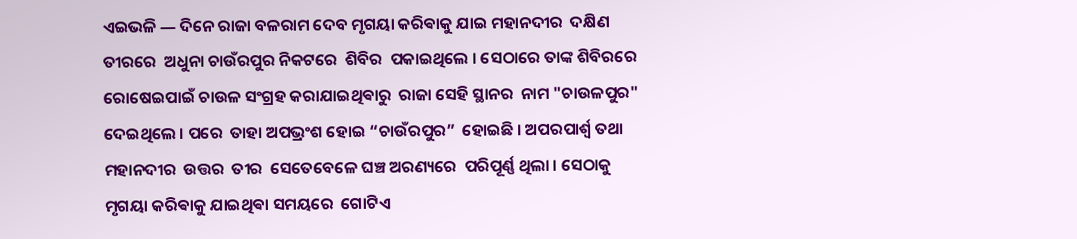ଏଇଭଳି ― ଦିନେ ରାଜା ବଳରାମ ଦେବ ମୃଗୟା କରିଵାକୁ ଯାଇ ମହାନଦୀର  ଦକ୍ଷିଣ ତୀରରେ  ଅଧୁନା ଚାଉଁରପୁର ନିକଟରେ  ଶିବିର  ପକାଇଥିଲେ । ସେଠାରେ ତାଙ୍କ ଶିବିରରେ  ରୋଷେଇପାଇଁ ଚାଉଳ ସଂଗ୍ରହ କରାଯାଇଥିଵାରୁ  ରାଜା ସେହି ସ୍ଥାନର  ନାମ "ଚାଉଳପୁର" ଦେଇଥିଲେ । ପରେ  ତାହା ଅପଭ୍ରଂଶ ହୋଇ “ଚାଉଁରପୁର”  ହୋଇଛି । ଅପରପାର୍ଶ୍ୱ ତଥା ମହାନଦୀର  ଉତ୍ତର  ତୀର  ସେତେବେଳେ ଘଞ୍ଚ ଅରଣ୍ୟରେ  ପରିପୂର୍ଣ୍ଣ ଥିଲା । ସେଠାକୁ ମୃଗୟା କରିଵାକୁ ଯାଇଥିଵା ସମୟରେ  ଗୋଟିଏ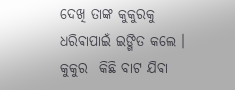ଦେଖି ତାଙ୍କ କୁକୁରକୁ ଧରିଵାପାଇଁ ଇଙ୍ଗିତ କଲେ । କୁକୁର  କିଛି ବାଟ ଯିଵା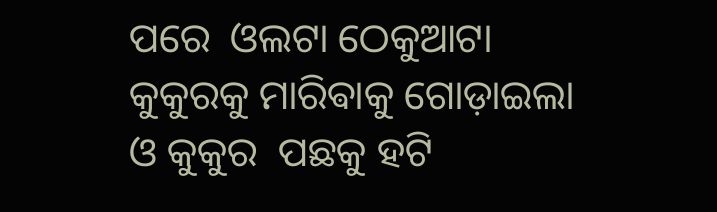ପରେ  ଓଲଟା ଠେକୁଆଟା କୁକୁରକୁ ମାରିଵାକୁ ଗୋଡ଼ାଇଲା ଓ କୁକୁର  ପଛକୁ ହଟି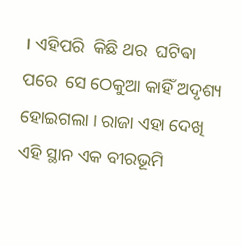। ଏହିପରି  କିଛି ଥର  ଘଟିଵା ପରେ  ସେ ଠେକୁଆ କାହିଁ ଅଦୃଶ୍ୟ ହୋଇଗଲା । ରାଜା ଏହା ଦେଖି ଏହି ସ୍ଥାନ ଏକ ବୀରଭୂମି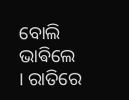ବୋଲି  ଭାଵିଲେ । ରାତିରେ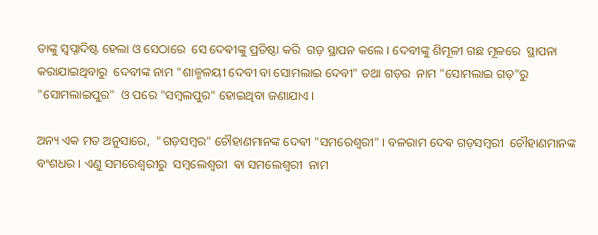ତାଙ୍କୁ ସ୍ୱପ୍ନାଦିଷ୍ଟ ହେଲା ଓ ସେଠାରେ  ସେ ଦେଵୀଙ୍କୁ ପ୍ରତିଷ୍ଠା କରି  ଗଡ଼ ସ୍ଥାପନ କଲେ । ଦେବୀଙ୍କୁ ଶିମୂଳୀ ଗଛ ମୂଳରେ  ସ୍ଥାପନା କରାଯାଇଥିବାରୁ  ଦେବୀଙ୍କ ନାମ "ଶାଳ୍ମଳୟୀ ଦେବୀ ବା ସୋମଲାଇ ଦେବୀ" ତଥା ଗଡ଼ର  ନାମ "ସୋମଲାଇ ଗଡ଼"ରୁ  "ସୋମଲାଇପୁର"  ଓ ପରେ "ସମ୍ୱଲପୁର" ହୋଇଥିବା ଜଣାଯାଏ ।

ଅନ୍ୟ ଏକ ମତ ଅନୁସାରେ,  "ଗଡ଼ସମ୍ୱର" ଚୌହାଣମାନଙ୍କ ଦେଵୀ "ସମରେଶ୍ୱରୀ" । ବଳରାମ ଦେଵ ଗଡ଼ସମ୍ୱରୀ  ଚୌହାଣମାନଙ୍କ ବଂଶଧର । ଏଣୁ ସମରେଶ୍ୱରୀରୁ  ସମ୍ୱଲେଶ୍ୱରୀ  ଵା ସମଲେଶ୍ୱରୀ  ନାମ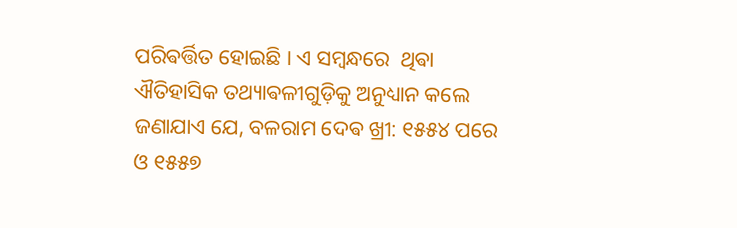ପରିଵର୍ତ୍ତିତ ହୋଇଛି । ଏ ସମ୍ୱନ୍ଧରେ  ଥିଵା ଐତିହାସିକ ତଥ୍ୟାଵଳୀଗୁଡ଼ିକୁ ଅନୁଧ୍ୟାନ କଲେ  ଜଣାଯାଏ ଯେ, ବଳରାମ ଦେଵ ଖ୍ରୀ: ୧୫୫୪ ପରେ  ଓ ୧୫୫୭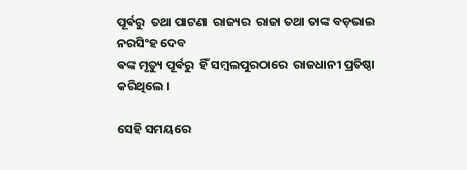ପୂର୍ଵରୁ  ତଥା ପାଟଣା  ରାଜ୍ୟର  ରାଜା ତଥା ତାଙ୍କ ବଡ଼ଭାଇ ନରସିଂହ ଦେବ
ଵଙ୍କ ମୃତ୍ୟୁ ପୂର୍ଵରୁ  ହିଁ ସମ୍ୱଲପୁରଠାରେ  ରାଜଧାନୀ ପ୍ରତିଷ୍ଠା କରିଥିଲେ ।

ସେହି ସମୟରେ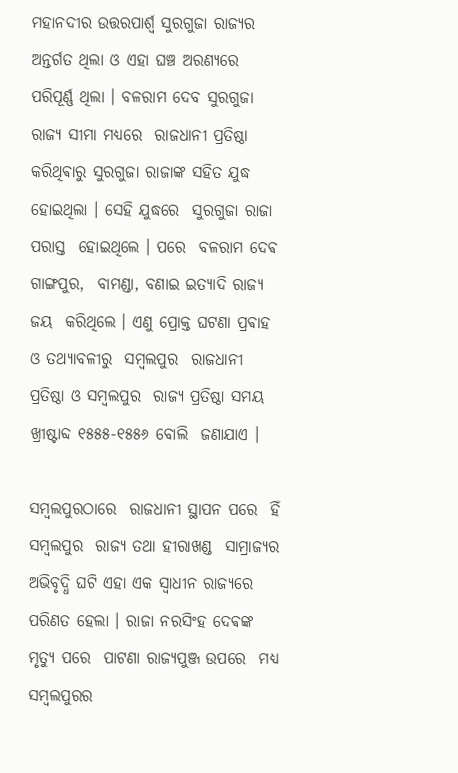ମହାନଦୀର ଉତ୍ତରପାର୍ଶ୍ୱ ସୁରଗୁଜା ରାଜ୍ୟର ଅନ୍ତର୍ଗତ ଥିଲା ଓ ଏହା ଘଞ୍ଚ ଅରଣ୍ୟରେ ପରିପୂର୍ଣ୍ଣ ଥିଲା । ବଳରାମ ଦେବ ସୁରଗୁଜା ରାଜ୍ୟ ସୀମା ମଧ୍ୟରେ  ରାଜଧାନୀ ପ୍ରତିଷ୍ଠା କରିଥିଵାରୁ ସୁରଗୁଜା ରାଜାଙ୍କ ସହିତ ଯୁଦ୍ଧ ହୋଇଥିଲା । ସେହି ଯୁଦ୍ଧରେ  ସୁରଗୁଜା ରାଜା ପରାସ୍ତ  ହୋଇଥିଲେ । ପରେ  ବଳରାମ ଦେଵ ଗାଙ୍ଗପୁର,  ବାମଣ୍ଡା, ବଣାଇ ଇତ୍ୟାଦି ରାଜ୍ୟ ଜୟ  କରିଥିଲେ । ଏଣୁ ପ୍ରୋକ୍ତ ଘଟଣା ପ୍ରଵାହ ଓ ତଥ୍ୟାବଳୀରୁ  ସମ୍ୱଲପୁର  ରାଜଧାନୀ ପ୍ରତିଷ୍ଠା ଓ ସମ୍ୱଲପୁର  ରାଜ୍ୟ ପ୍ରତିଷ୍ଠା ସମୟ  ଖ୍ରୀଷ୍ଟାବ୍ଦ ୧୫୫୫-୧୫୫୬ ବୋଲି  ଜଣାଯାଏ ।

ସମ୍ୱଲପୁରଠାରେ  ରାଜଧାନୀ ସ୍ଥାପନ ପରେ  ହିଁ ସମ୍ୱଲପୁର  ରାଜ୍ୟ ତଥା ହୀରାଖଣ୍ଡ  ସାମ୍ରାଜ୍ୟର ଅଭିବୃଦ୍ଧି ଘଟି ଏହା ଏକ ସ୍ୱାଧୀନ ରାଜ୍ୟରେ  ପରିଣତ ହେଲା । ରାଜା ନରସିଂହ ଦେଵଙ୍କ ମୃତ୍ୟୁ ପରେ  ପାଟଣା ରାଜ୍ୟପୁଞ୍ଜ ଉପରେ  ମଧ୍ୟ ସମ୍ୱଲପୁରର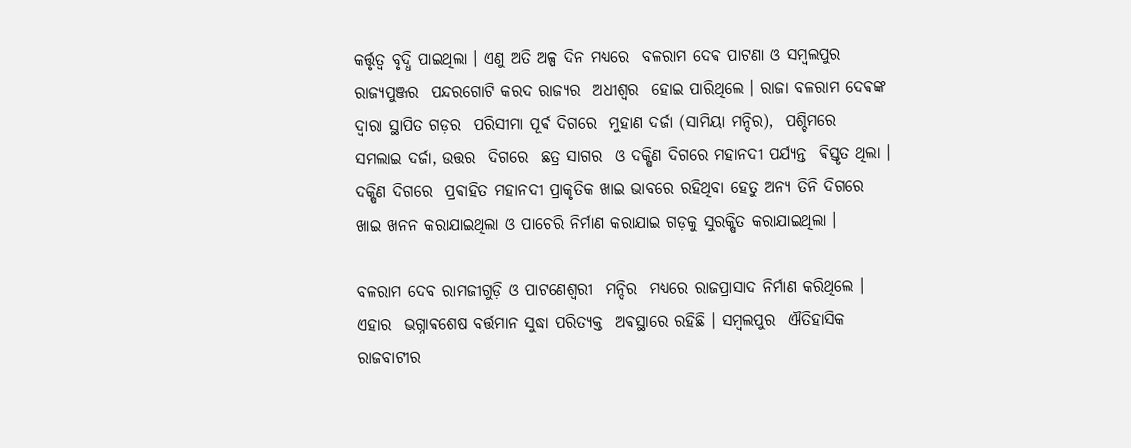କର୍ତ୍ତୃତ୍ୱ ବୃଦ୍ଧି ପାଇଥିଲା । ଏଣୁ ଅତି ଅଳ୍ପ ଦିନ ମଧ୍ୟରେ  ବଳରାମ ଦେଵ ପାଟଣା ଓ ସମ୍ୱଲପୁର  ରାଜ୍ୟପୁଞ୍ଜର  ପନ୍ଦରଗୋଟି କରଦ ରାଜ୍ୟର  ଅଧୀଶ୍ୱର  ହୋଇ ପାରିଥିଲେ । ରାଜା ବଳରାମ ଦେଵଙ୍କ ଦ୍ୱାରା ସ୍ଥାପିତ ଗଡ଼ର  ପରିସୀମା ପୂର୍ଵ ଦିଗରେ  ମୁହାଣ ଦର୍ଜା (ସାମିୟା ମନ୍ଦିର),  ପଶ୍ଚିମରେ  ସମଲାଇ ଦର୍ଜା, ଉତ୍ତର  ଦିଗରେ  ଛତ୍ର ସାଗର  ଓ ଦକ୍ଷିଣ ଦିଗରେ ମହାନଦୀ ପର୍ଯ୍ୟନ୍ତ  ଵିସ୍ତୃତ ଥିଲା । ଦକ୍ଷିଣ ଦିଗରେ  ପ୍ରଵାହିତ ମହାନଦୀ ପ୍ରାକୃତିକ ଖାଇ ଭାବରେ ରହିଥିବା ହେତୁ ଅନ୍ୟ ତିନି ଦିଗରେ  ଖାଇ ଖନନ କରାଯାଇଥିଲା ଓ ପାଚେରି ନିର୍ମାଣ କରାଯାଇ ଗଡ଼କୁ ସୁରକ୍ଷିତ କରାଯାଇଥିଲା ।

ବଳରାମ ଦେବ ରାମଜୀଗୁଡ଼ି ଓ ପାଟଣେଶ୍ୱରୀ  ମନ୍ଦିର  ମଧ୍ୟରେ ରାଜପ୍ରାସାଦ ନିର୍ମାଣ କରିଥିଲେ । ଏହାର  ଭଗ୍ନାଵଶେଷ ବର୍ତ୍ତମାନ ସୁଦ୍ଧା ପରିତ୍ୟକ୍ତ  ଅଵସ୍ଥାରେ ରହିଛି । ସମ୍ୱଲପୁର  ଐତିହାସିକ ରାଜବାଟୀର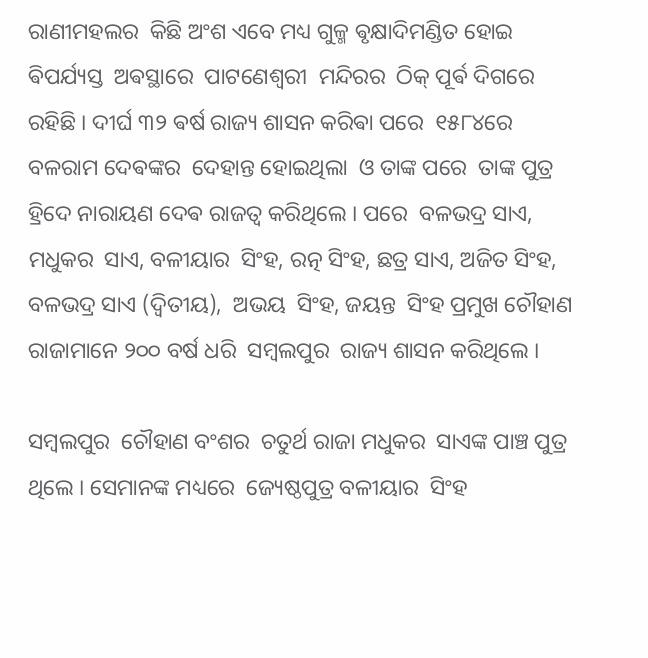ରାଣୀମହଲର  କିଛି ଅଂଶ ଏବେ ମଧ୍ୟ ଗୁଳ୍ମ ଵୃକ୍ଷାଦିମଣ୍ଡିତ ହୋଇ ଵିପର୍ଯ୍ୟସ୍ତ  ଅଵସ୍ଥାରେ  ପାଟଣେଶ୍ୱରୀ  ମନ୍ଦିରର  ଠିକ୍‍ ପୂର୍ଵ ଦିଗରେ  ରହିଛି । ଦୀର୍ଘ ୩୨ ଵର୍ଷ ରାଜ୍ୟ ଶାସନ କରିଵା ପରେ  ୧୫୮୪ରେ  ବଳରାମ ଦେଵଙ୍କର  ଦେହାନ୍ତ ହୋଇଥିଲା  ଓ ତାଙ୍କ ପରେ  ତାଙ୍କ ପୁତ୍ର ହ୍ରିଦେ ନାରାୟଣ ଦେଵ ରାଜତ୍ୱ କରିଥିଲେ । ପରେ  ବଳଭଦ୍ର ସାଏ, ମଧୁକର  ସାଏ, ବଳୀୟାର  ସିଂହ, ରତ୍ନ ସିଂହ, ଛତ୍ର ସାଏ, ଅଜିତ ସିଂହ, ବଳଭଦ୍ର ସାଏ (ଦ୍ୱିତୀୟ),  ଅଭୟ  ସିଂହ, ଜୟନ୍ତ  ସିଂହ ପ୍ରମୁଖ ଚୌହାଣ ରାଜାମାନେ ୨୦୦ ବର୍ଷ ଧରି  ସମ୍ୱଲପୁର  ରାଜ୍ୟ ଶାସନ କରିଥିଲେ ।

ସମ୍ୱଲପୁର  ଚୌହାଣ ବଂଶର  ଚତୁର୍ଥ ରାଜା ମଧୁକର  ସାଏଙ୍କ ପାଞ୍ଚ ପୁତ୍ର ଥିଲେ । ସେମାନଙ୍କ ମଧ୍ୟରେ  ଜ୍ୟେଷ୍ଠପୁତ୍ର ବଳୀୟାର  ସିଂହ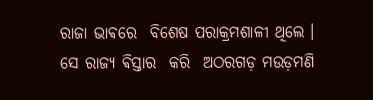ରାଜା ଭାଵରେ  ବିଶେଷ ପରାକ୍ରମଶାଳୀ ଥିଲେ । ସେ ରାଜ୍ୟ ଵିସ୍ତାର  କରି  ଅଠରଗଡ଼ ମଉଡ଼ମଣି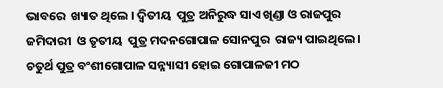ଭାବରେ  ଖ୍ୟାତ ଥିଲେ । ଦ୍ୱିତୀୟ  ପୁତ୍ର ଅନିରୁଦ୍ଧ ସାଏ ଖିଣ୍ଡା ଓ ରାଜପୁର  ଜମିଦାରୀ  ଓ ତୃତୀୟ  ପୁତ୍ର ମଦନଗୋପାଳ ସୋନପୁର  ରାଜ୍ୟ ପାଇଥିଲେ । ଚତୁର୍ଥ ପୁତ୍ର ବଂଶୀଗୋପାଳ ସନ୍ନ୍ୟାସୀ ହୋଇ ଗୋପାଳଜୀ ମଠ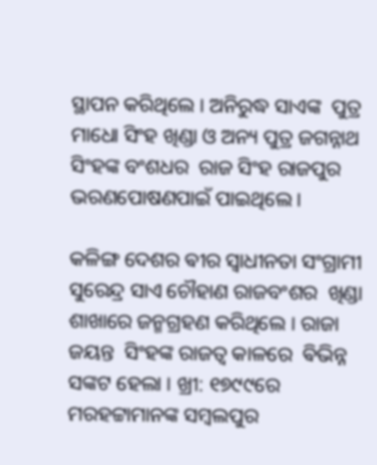ସ୍ଥାପନ କରିଥିଲେ । ଅନିରୁଦ୍ଧ ସାଏଙ୍କ  ପୁତ୍ର ମାଧୋ ସିଂହ ଖିଣ୍ଡା ଓ ଅନ୍ୟ ପୁତ୍ର ଜଗନ୍ନାଥ ସିଂହଙ୍କ ବଂଶଧର  ରାଜ ସିଂହ ରାଜପୁର ଭରଣପୋଷଣପାଇଁ ପାଇଥିଲେ ।

କଳିଙ୍ଗ ଦେଶର ଵୀର ସ୍ଵାଧୀନତା ସଂଗ୍ରାମୀ ସୁରେନ୍ଦ୍ର ସାଏ ଚୌହାଣ ରାଜବଂଶର  ଖିଣ୍ଡା ଶାଖାରେ ଜନ୍ମଗ୍ରହଣ କରିଥିଲେ । ରାଜା ଜୟନ୍ତ  ସିଂହଙ୍କ ରାଜତ୍ୱ କାଳରେ  ଵିଭିନ୍ନ ସଙ୍କଟ ହେଲା । ଖ୍ରୀ: ୧୭୯୯ରେ  ମରହଟ୍ଟାମାନଙ୍କ ସମ୍ୱଲପୁର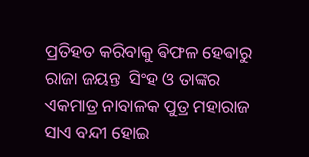ପ୍ରତିହତ କରିବାକୁ ଵିଫଳ ହେଵାରୁ ରାଜା ଜୟନ୍ତ  ସିଂହ ଓ ତାଙ୍କର  ଏକମାତ୍ର ନାବାଳକ ପୁତ୍ର ମହାରାଜ ସାଏ ବନ୍ଦୀ ହୋଇ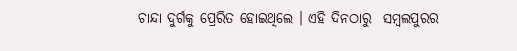ଚାନ୍ଦା ଦୁର୍ଗକୁ ପ୍ରେରିତ ହୋଇଥିଲେ । ଏହି ଦିନଠାରୁ  ସମ୍ୱଲପୁରର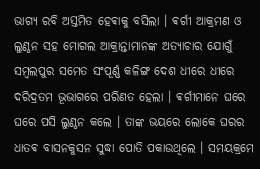ଭାଗ୍ୟ ରବି ଅସ୍ତମିତ ହେଵାକୁ ବସିଲା । ଵର୍ଗୀ ଆକ୍ରମଣ ଓ ଲୁଣ୍ଠନ ସହ ମୋଗଲ ଆକ୍ରାନ୍ତାମାନଙ୍କ ଅତ୍ଯାଚାର ଯୋଗୁଁ ସମ୍ବଲପୁର ସମେତ ସଂପୂର୍ଣ୍ଣ କଳିଙ୍ଗ ଦେଶ ଧୀରେ ଧୀରେ ଦରିଦ୍ରତମ ଭୂଭାଗରେ ପରିଣତ ହେଲା । ଵର୍ଗୀମାନେ ଘରେ ଘରେ ପସି ଲୁଣ୍ଠନ କଲେ । ତାଙ୍କ ଭୟରେ ଲୋକେ ଘରର ଧାତଵ ବାସନକୁସନ ସୁଦ୍ଧା ପୋତି ପକାଉଥିଲେ । ସମୟକ୍ରମେ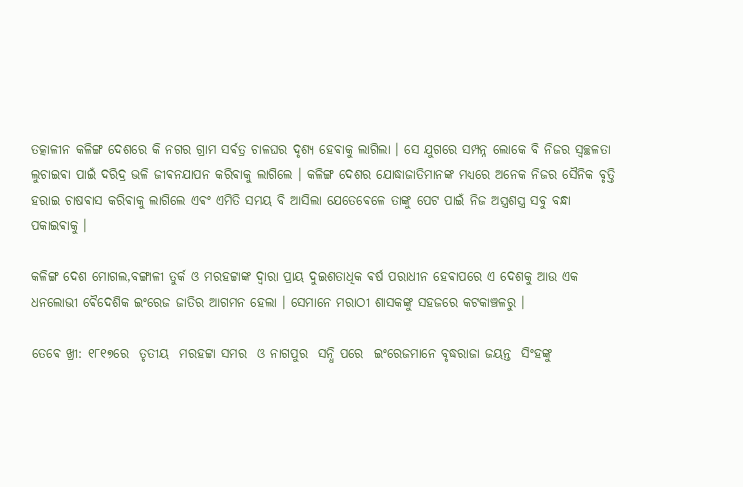ତତ୍କାଳୀନ କଳିଙ୍ଗ ଦେଶରେ କି ନଗର ଗ୍ରାମ ସର୍ଵତ୍ର ଚାଳଘର ଦୃଶ୍ୟ ହେଵାକୁ ଲାଗିଲା । ସେ ଯୁଗରେ ସମ୍ପନ୍ନ ଲୋକେ ବି ନିଜର ସ୍ଵଚ୍ଛଳତା ଲୁଚାଇଵା ପାଇଁ ଦରିଦ୍ର ଭଳି ଜୀଵନଯାପନ କରିଵାକୁ ଲାଗିଲେ । କଳିଙ୍ଗ ଦେଶର ଯୋଦ୍ଧାଜାତିମାନଙ୍କ ମଧ୍ୟରେ ଅନେକ ନିଜର ସୈନିକ ବୃତ୍ତି ହରାଇ ଚାଷଵାସ କରିଵାକୁ ଲାଗିଲେ ଏଵଂ ଏମିତି ସମୟ ବି ଆସିଲା ଯେତେଵେଳେ ତାଙ୍କୁ ପେଟ ପାଇଁ ନିଜ ଅସ୍ତ୍ରଶସ୍ତ୍ର ସବୁ ବନ୍ଧା ପକାଇଵାକୁ ।

କଳିଙ୍ଗ ଦେଶ ମୋଗଲ,ବଙ୍ଗାଳୀ ତୁର୍କ ଓ ମରହଟ୍ଟାଙ୍କ ଦ୍ଵାରା ପ୍ରାୟ ଦୁଇଶତାଧିକ ଵର୍ଷ ପରାଧୀନ ହେଵାପରେ ଏ ଦେଶକୁ ଆଉ ଏକ ଧନଲୋଭୀ ଵୈଦେଶିକ ଇଂରେଜ ଜାତିର ଆଗମନ ହେଲା । ସେମାନେ ମରାଠୀ ଶାସକଙ୍କୁ ସହଜରେ କଟକାଞ୍ଚଳରୁ ।

ତେଵେ ଖ୍ରୀ: ୧୮୧୭ରେ  ତୃତୀୟ  ମରହଟ୍ଟା ସମର  ଓ ନାଗପୁର  ସନ୍ଧି ପରେ  ଇଂରେଜମାନେ ବୃଦ୍ଧରାଜା ଜୟନ୍ତ  ସିଂହଙ୍କୁ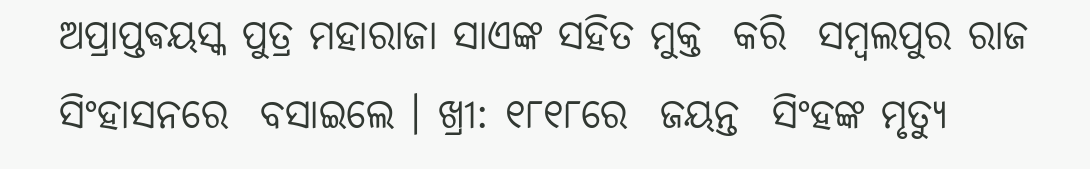ଅପ୍ରାପ୍ତଵୟସ୍କ ପୁତ୍ର ମହାରାଜା ସାଏଙ୍କ ସହିତ ମୁକ୍ତ  କରି  ସମ୍ୱଲପୁର ରାଜ ସିଂହାସନରେ  ବସାଇଲେ । ଖ୍ରୀ: ୧୮୧୮ରେ  ଜୟନ୍ତ  ସିଂହଙ୍କ ମୃତ୍ୟୁ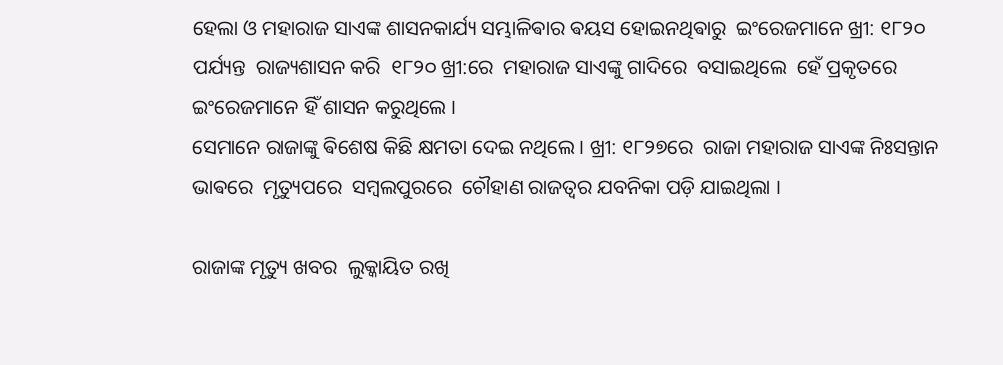ହେଲା ଓ ମହାରାଜ ସାଏଙ୍କ ଶାସନକାର୍ଯ୍ୟ ସମ୍ଭାଳିଵାର ଵୟସ ହୋଇନଥିଵାରୁ  ଇଂରେଜମାନେ ଖ୍ରୀ: ୧୮୨୦ ପର୍ଯ୍ୟନ୍ତ  ରାଜ୍ୟଶାସନ କରି  ୧୮୨୦ ଖ୍ରୀ:ରେ  ମହାରାଜ ସାଏଙ୍କୁ ଗାଦିରେ  ବସାଇଥିଲେ  ହେଁ ପ୍ରକୃତରେ  ଇଂରେଜମାନେ ହିଁ ଶାସନ କରୁଥିଲେ ।
ସେମାନେ ରାଜାଙ୍କୁ ଵିଶେଷ କିଛି କ୍ଷମତା ଦେଇ ନଥିଲେ । ଖ୍ରୀ: ୧୮୨୭ରେ  ରାଜା ମହାରାଜ ସାଏଙ୍କ ନିଃସନ୍ତାନ ଭାଵରେ  ମୃତ୍ୟୁପରେ  ସମ୍ୱଲପୁରରେ  ଚୌହାଣ ରାଜତ୍ୱର ଯବନିକା ପଡ଼ି ଯାଇଥିଲା ।

ରାଜାଙ୍କ ମୃତ୍ୟୁ ଖବର  ଲୁକ୍କାୟିତ ରଖି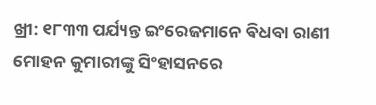ଖ୍ରୀ: ୧୮୩୩ ପର୍ଯ୍ୟନ୍ତ ଇଂରେଜମାନେ ଵିଧବା ରାଣୀ ମୋହନ କୁମାରୀଙ୍କୁ ସିଂହାସନରେ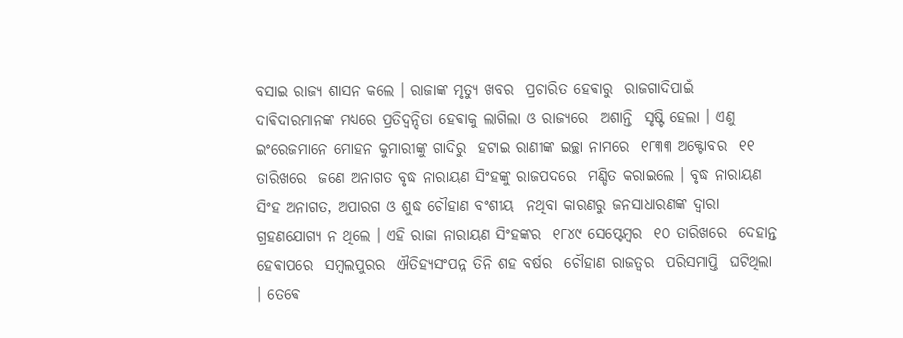ବସାଇ ରାଜ୍ୟ ଶାସନ କଲେ । ରାଜାଙ୍କ ମୃତ୍ୟୁ ଖବର  ପ୍ରଚାରିତ ହେଵାରୁ  ରାଜଗାଦିପାଇଁ ଦାଵିଦାରମାନଙ୍କ ମଧ୍ୟରେ ପ୍ରତିଦ୍ୱନ୍ଦିତା ହେଵାକୁ ଲାଗିଲା ଓ ରାଜ୍ୟରେ  ଅଶାନ୍ତି  ସୃଷ୍ଟି ହେଲା । ଏଣୁ ଇଂରେଜମାନେ ମୋହନ କୁମାରୀଙ୍କୁ ଗାଦିରୁ  ହଟାଇ ରାଣୀଙ୍କ ଇଚ୍ଛା ନାମରେ  ୧୮୩୩ ଅକ୍ଟୋବର  ୧୧ ତାରିଖରେ  ଜଣେ ଅନାଗତ ବୃଦ୍ଧ ନାରାୟଣ ସିଂହଙ୍କୁ ରାଜପଦରେ  ମଣ୍ଡିତ କରାଇଲେ । ବୃଦ୍ଧ ନାରାୟଣ ସିଂହ ଅନାଗତ, ଅପାରଗ ଓ ଶୁଦ୍ଧ ଚୌହାଣ ବଂଶୀୟ  ନଥିବା କାରଣରୁ ଜନସାଧାରଣଙ୍କ ଦ୍ୱାରା ଗ୍ରହଣଯୋଗ୍ୟ ନ ଥିଲେ । ଏହି ରାଜା ନାରାୟଣ ସିଂହଙ୍କର  ୧୮୪୯ ସେପ୍ଟେମ୍ୱର  ୧୦ ତାରିଖରେ  ଦେହାନ୍ତ  ହେଵାପରେ  ସମ୍ୱଲପୁରର  ଐତିହ୍ୟସଂପନ୍ନ ତିନି ଶହ ବର୍ଷର  ଚୌହାଣ ରାଜତ୍ୱର  ପରିସମାପ୍ତି  ଘଟିଥିଲା । ତେଵେ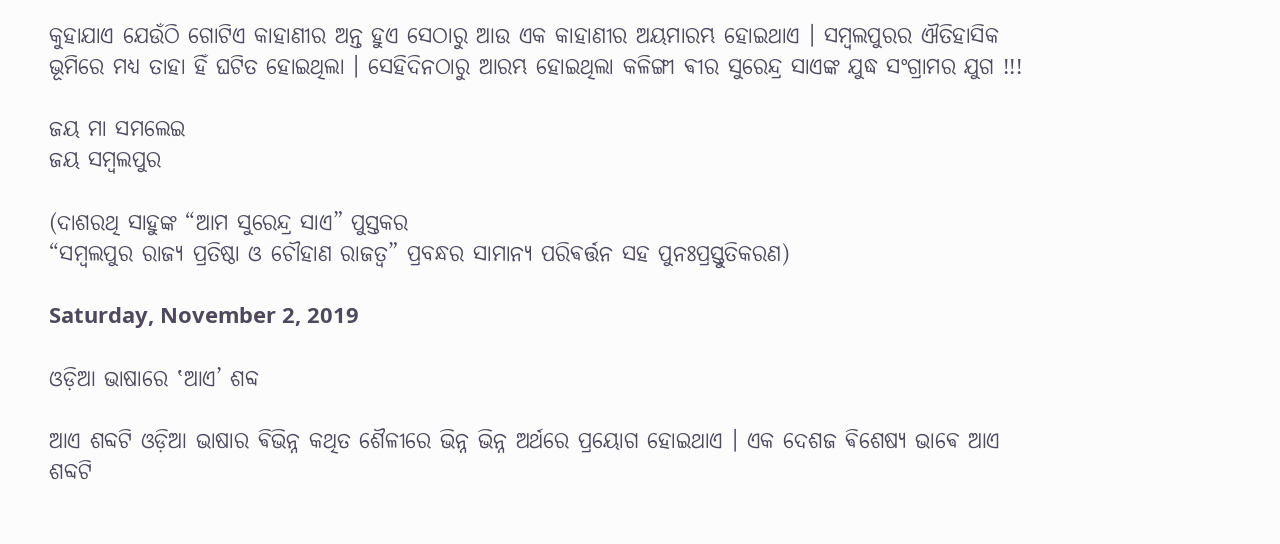କୁହାଯାଏ ଯେଉଁଠି ଗୋଟିଏ କାହାଣୀର ଅନ୍ତ ହୁଏ ସେଠାରୁ ଆଉ ଏକ କାହାଣୀର ଅୟମାରମ୍ଭ ହୋଇଥାଏ । ସମ୍ବଲପୁରର ଐତିହାସିକ ଭୂମିରେ ମଧ୍ୟ ତାହା ହିଁ ଘଟିତ ହୋଇଥିଲା । ସେହିଦିନଠାରୁ ଆରମ୍ଭ ହୋଇଥିଲା କଳିଙ୍ଗୀ ଵୀର ସୁରେନ୍ଦ୍ର ସାଏଙ୍କ ଯୁଦ୍ଧ ସଂଗ୍ରାମର ଯୁଗ !!!

ଜୟ ମା ସମଲେଇ
ଜୟ ସମ୍ବଲପୁର

(ଦାଶରଥି ସାହୁଙ୍କ “ଆମ ସୁରେନ୍ଦ୍ର ସାଏ” ପୁସ୍ତକର
“ସମ୍ବଲପୁର ରାଜ୍ୟ ପ୍ରତିଷ୍ଠା ଓ ଚୌହାଣ ରାଜତ୍ଵ” ପ୍ରବନ୍ଧର ସାମାନ୍ୟ ପରିଵର୍ତ୍ତନ ସହ ପୁନଃପ୍ରସ୍ତୁତିକରଣ)

Saturday, November 2, 2019

ଓଡ଼ିଆ ଭାଷାରେ ‛ଆଏ’ ଶବ୍ଦ

ଆଏ ଶବ୍ଦଟି ଓଡ଼ିଆ ଭାଷାର ଵିଭିନ୍ନ କଥିତ ଶୈଳୀରେ ଭିନ୍ନ ଭିନ୍ନ ଅର୍ଥରେ ପ୍ରୟୋଗ ହୋଇଥାଏ । ଏକ ଦେଶଜ ଵିଶେଷ୍ଯ ଭାଵେ ଆଏ ଶବ୍ଦଟି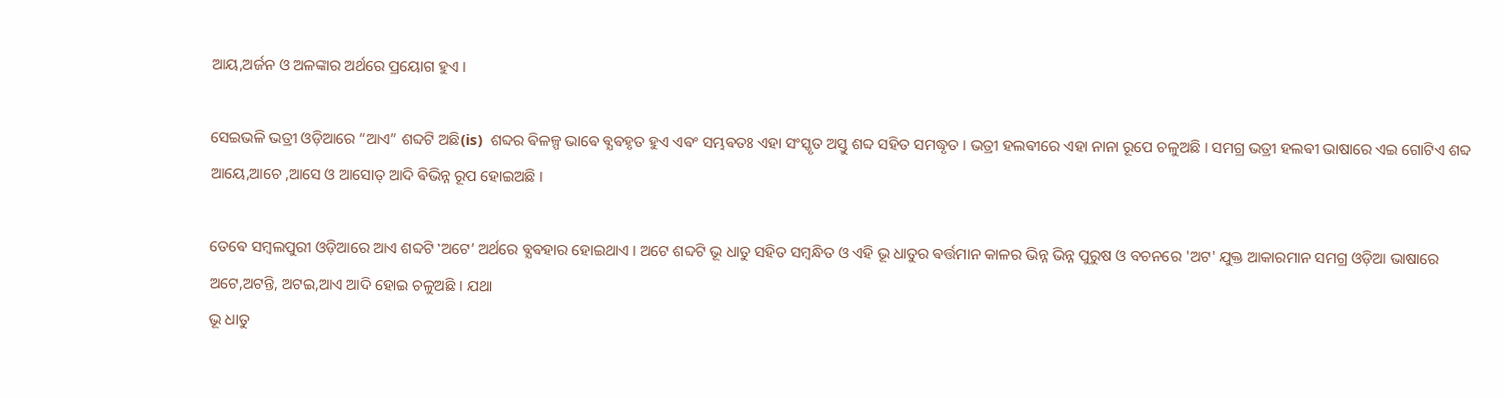ଆୟ,ଅର୍ଜନ ଓ ଅଳଙ୍କାର ଅର୍ଥରେ ପ୍ରୟୋଗ ହୁଏ ।

ସେଇଭଳି ଭତ୍ରୀ ଓଡ଼ିଆରେ “ଆଏ” ଶବ୍ଦଟି ଅଛି(is)  ଶବ୍ଦର ଵିଳଳ୍ପ ଭାଵେ ଵ୍ଯଵହୃତ ହୁଏ ଏଵଂ ସମ୍ଭଵତଃ ଏହା ସଂସ୍କୃତ ଅସ୍ତୁ ଶବ୍ଦ ସହିତ ସମଦ୍ଧୃତ । ଭତ୍ରୀ ହଲଵୀରେ ଏହା ନାନା ରୂପେ ଚଳୁଅଛି । ସମଗ୍ର ଭତ୍ରୀ ହଲଵୀ ଭାଷାରେ ଏଇ ଗୋଟିଏ ଶବ୍ଦ ଆୟେ,ଆଚେ ,ଆସେ ଓ ଆସୋତ୍ ଆଦି ଵିଭିନ୍ନ ରୂପ ହୋଇଅଛି ।

ତେଵେ ସମ୍ବଲପୁରୀ ଓଡ଼ିଆରେ ଆଏ ଶବ୍ଦଟି ‛ଅଟେ’ ଅର୍ଥରେ ଵ୍ଯଵହାର ହୋଇଥାଏ । ଅଟେ ଶବ୍ଦଟି ଭୂ ଧାତୁ ସହିତ ସମ୍ବନ୍ଧିତ ଓ ଏହି ଭୂ ଧାତୁର ଵର୍ତ୍ତମାନ କାଳର ଭିନ୍ନ ଭିନ୍ନ ପୁରୁଷ ଓ ବଚନରେ 'ଅଟ' ଯୁକ୍ତ ଆକାରମାନ ସମଗ୍ର ଓଡ଼ିଆ ଭାଷାରେ ଅଟେ,ଅଟନ୍ତି, ଅଟଇ,ଆଏ ଆଦି ହୋଇ ଚଳୁଅଛି । ଯଥା
ଭୂ ଧାତୁ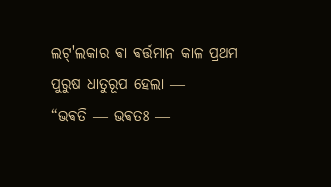ଲଟ୍'ଲକାର ଵା ଵର୍ତ୍ତମାନ କାଳ ପ୍ରଥମ ପୁରୁଷ ଧାତୁରୂପ ହେଲା ―
“ଭଵତି ― ଭଵତଃ ―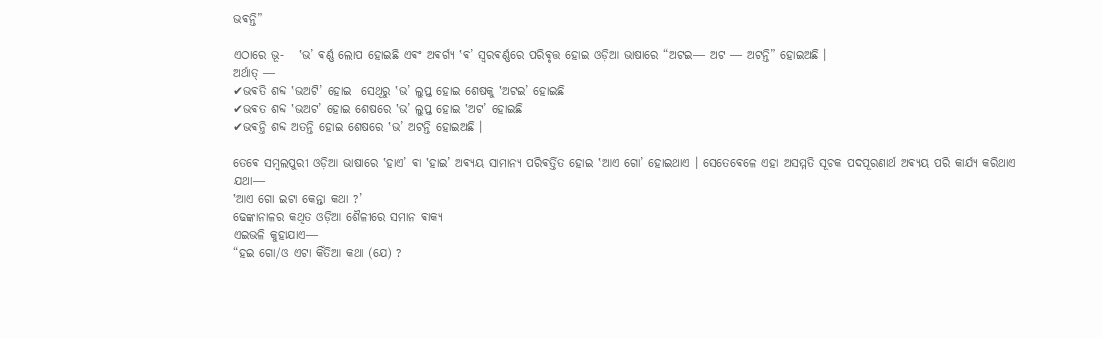ଭଵନ୍ତି”

ଏଠାରେ ଭୂ-   ‛ଭ’ ଵର୍ଣ୍ଣ ଲୋପ ହୋଇଛି ଏଵଂ ଅଵର୍ଗ୍ଯ ‛ଵ’ ସ୍ଵରଵର୍ଣ୍ଣରେ ପରିଵୃତ୍ତ ହୋଇ ଓଡ଼ିଆ ଭାଷାରେ “ଅଟଇ― ଅଟ ― ଅଟନ୍ତି” ହୋଇଅଛି ।
ଅର୍ଥାତ୍ ―
✔ଭଵତି ଶବ୍ଦ ‛ଭଅଟି’ ହୋଇ  ସେଥିରୁ ‛ଭ’ ଲୁପ୍ତ ହୋଇ ଶେଷକୁ ‛ଅଟଇ’ ହୋଇଛି
✔ଭଵତ ଶବ୍ଦ ‛ଭଅଟ’ ହୋଇ ଶେଷରେ ‛ଭ’ ଲୁପ୍ତ ହୋଇ ‛ଅଟ’ ହୋଇଛି
✔ଭଵନ୍ତି ଶବ୍ଦ ଅତନ୍ତି ହୋଇ ଶେଷରେ ‛ଭ’ ଅଟନ୍ତି ହୋଇଅଛି ।

ତେଵେ ସମ୍ବଲପୁରୀ ଓଡ଼ିଆ ଭାଷାରେ ‛ହାଏ’ ଵା ‛ହାଇ’ ଅଵ୍ଯୟ ସାମାନ୍ୟ ପରିଵର୍ତ୍ତିତ ହୋଇ ‛ଆଏ ଗୋ’ ହୋଇଥାଏ । ସେତେଵେଳେ ଏହା ଅସମ୍ମତି ସୂଚକ ପଦପୂରଣାର୍ଥ ଅଵ୍ଯୟ ପରି କାର୍ଯ୍ୟ କରିଥାଏ
ଯଥା―
‛ଆଏ ଗୋ ଇଟା କେନ୍ତା କଥା ?’
ଢେଙ୍କାନାଳର କଥିତ ଓଡ଼ିଆ ଶୈଳୀରେ ସମାନ ଵାକ୍ଯ
ଏଇଭଳି କୁହାଯାଏ―
“ହଇ ଗୋ/ଓ ଏଟା କିଁତିଆ କଥା (ଯେ) ?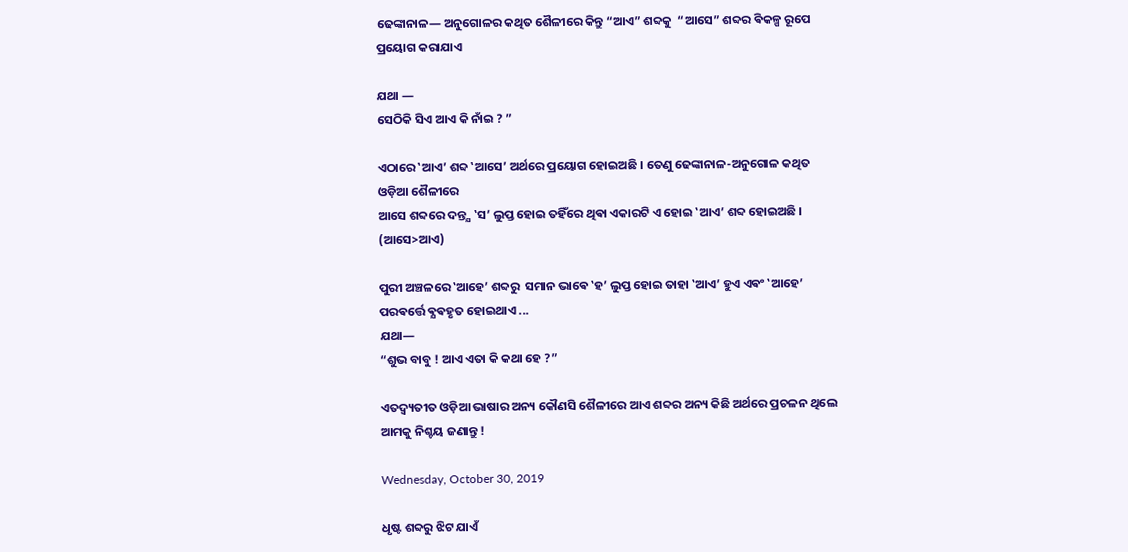ଢେଙ୍କାନାଳ― ଅନୁଗୋଳର କଥିତ ଶୈଳୀରେ କିନ୍ତୁ “ଆଏ” ଶବ୍ଦକୁ  “ଆସେ” ଶବ୍ଦର ଵିକଳ୍ପ ରୂପେ ପ୍ରୟୋଗ କରାଯାଏ

ଯଥା ―
ସେଠିକି ସିଏ ଆଏ କି ନାଁଇ ? ”

ଏଠାରେ ‛ଆଏ’ ଶବ୍ଦ ‛ଆସେ’ ଅର୍ଥରେ ପ୍ରୟୋଗ ହୋଇଅଛି । ତେଣୁ ଢେଙ୍କାନାଳ-ଅନୁଗୋଳ କଥିତ ଓଡ଼ିଆ ଶୈଳୀରେ
ଆସେ ଶବ୍ଦରେ ଦନ୍ତ୍ଯ ‛ସ’ ଲୁପ୍ତ ହୋଇ ତହିଁରେ ଥିଵା ଏକାରଟି ଏ ହୋଇ ‛ଆଏ’ ଶବ୍ଦ ହୋଇଅଛି ।
(ଆସେ>ଆଏ)

ପୁରୀ ଅଞ୍ଚଳରେ ‛ଆହେ’ ଶବ୍ଦରୁ  ସମାନ ଭାଵେ ‛ହ’ ଲୁପ୍ତ ହୋଇ ତାହା ‛ଆଏ’ ହୁଏ ଏଵଂ ‛ଆହେ’ ପରଵର୍ତ୍ତେ ଵ୍ଯଵହୃତ ହୋଇଥାଏ ...
ଯଥା―
“ଶୁଭ ବାବୁ ! ଆଏ ଏତା କି କଥା ହେ ?”

ଏତଦ୍ବ୍ୟତୀତ ଓଡ଼ିଆ ଭାଷାର ଅନ୍ୟ କୌଣସି ଶୈଳୀରେ ଆଏ ଶବ୍ଦର ଅନ୍ୟ କିଛି ଅର୍ଥରେ ପ୍ରଚଳନ ଥିଲେ ଆମକୁ ନିଶ୍ଚୟ ଜଣାନ୍ତୁ !

Wednesday, October 30, 2019

ଧୃଷ୍ଟ ଶବ୍ଦରୁ ଝିଟ ଯାଏଁ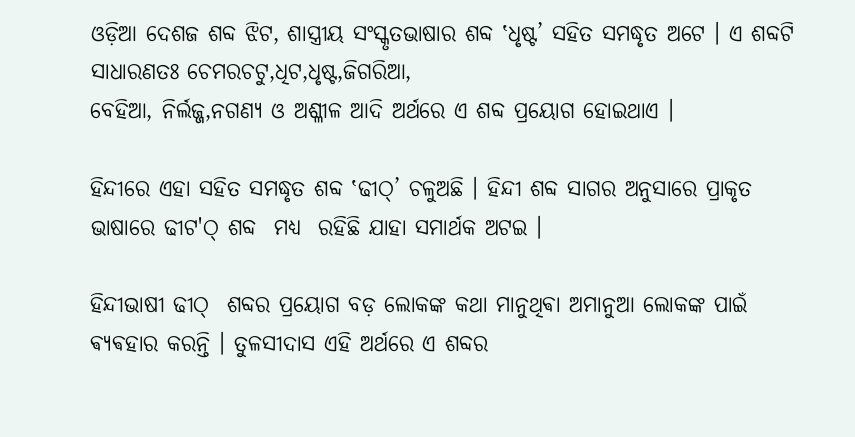ଓଡ଼ିଆ ଦେଶଜ ଶବ୍ଦ ଝିଟ, ଶାସ୍ତ୍ରୀୟ ସଂସ୍କୃତଭାଷାର ଶବ୍ଦ ‛ଧୃଷ୍ଟ’ ସହିତ ସମଦ୍ଧୃତ ଅଟେ । ଏ ଶବ୍ଦଟି ସାଧାରଣତଃ ଚେମରଚଟୁ,ଧିଟ,ଧୃଷ୍ଟ,ଜିଗରିଆ,
ବେହିଆ, ନିର୍ଲଜ୍ଜ,ନଗଣ୍ଯ ଓ ଅଶ୍ଳୀଳ ଆଦି ଅର୍ଥରେ ଏ ଶବ୍ଦ ପ୍ରୟୋଗ ହୋଇଥାଏ ।

ହିନ୍ଦୀରେ ଏହା ସହିତ ସମଦ୍ଧୃତ ଶବ୍ଦ ‛ଢୀଠ୍’ ଚଳୁଅଛି । ହିନ୍ଦୀ ଶବ୍ଦ ସାଗର ଅନୁସାରେ ପ୍ରାକୃତ ଭାଷାରେ ଢୀଟ'ଠ୍ ଶବ୍ଦ  ମଧ୍ୟ  ରହିଛି ଯାହା ସମାର୍ଥକ ଅଟଇ ।

ହିନ୍ଦୀଭାଷୀ ଢୀଠ୍  ଶବ୍ଦର ପ୍ରୟୋଗ ବଡ଼ ଲୋକଙ୍କ କଥା ମାନୁଥିଵା ଅମାନୁଆ ଲୋକଙ୍କ ପାଇଁ ଵ୍ୟଵହାର କରନ୍ତି । ତୁଳସୀଦାସ ଏହି ଅର୍ଥରେ ଏ ଶବ୍ଦର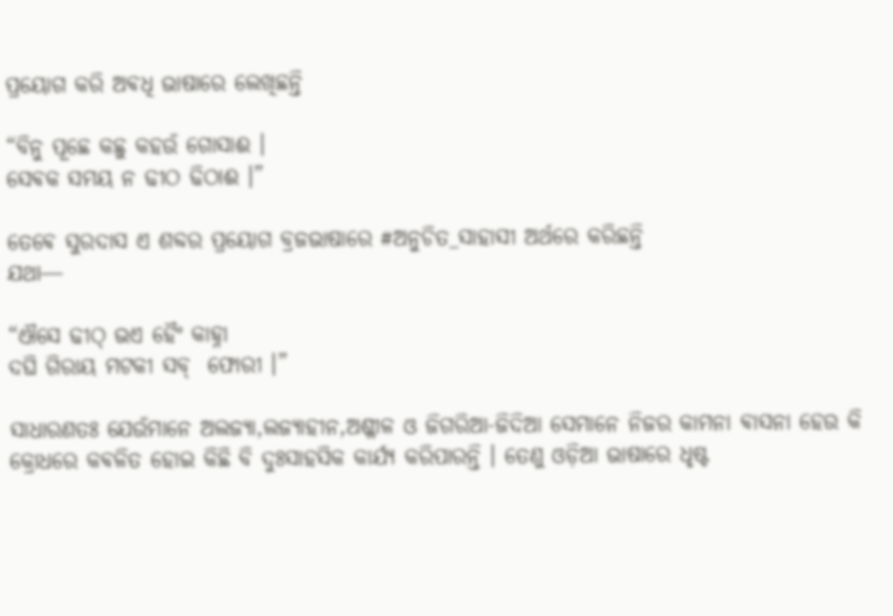ପ୍ରୟୋଗ କରି ଅଵଧି ଭାଷାରେ ଲେଖିଛନ୍ତି

“ବିନୁ ପୂଛେ କଛୁ କହଉଁ ଗୋସାଈ ।
ସେଵକ ସମୟ ନ ଢୀଠ ଢିଠାଈ ।”

ତେଵେ ସୁରଦାସ ଏ ଶବ୍ଦର ପ୍ରୟୋଗ ବ୍ରଜଭାଷାରେ #ଅନୁଚିତ_ସାହାସୀ ଅର୍ଥରେ କରିଛନ୍ତି
ଯଥା―

“ଐସେ ଢୀଠ୍ ଭଏ ହୈଂ କାହ୍ନା
ଦଘି ଗିରାୟ ମଟକୀ ସବ୍  ଫୋରୀ ।”

ସାଧାରଣତଃ ଯେଉଁମାନେ ଅଲଜ୍ଯା,ଲଜ୍ୟାହୀନ,ଅଶ୍ଳୀଳ ଓ ଜିଗରିଆ-ଜିଦିଆ ସେମାନେ ନିଜର କାମନା ଵାସନା ହେଉ କି କ୍ରୋଧରେ କଵଳିତ ହୋଇ କିଛି ବି ଦୁଃସାହସିକ କାର୍ଯ୍ୟ କରିପାରନ୍ତି । ତେଣୁ ଓଡ଼ିଆ ଭାଷାରେ ଧୃଷ୍ଟ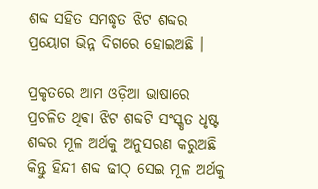ଶବ୍ଦ ସହିତ ସମଦ୍ଧୃତ ଝିଟ ଶବ୍ଦର ପ୍ରୟୋଗ ଭିନ୍ନ ଦିଗରେ ହୋଇଅଛି ।

ପ୍ରକୃତରେ ଆମ ଓଡ଼ିଆ ଭାଷାରେ ପ୍ରଚଳିତ ଥିଵା ଝିଟ ଶବ୍ଦଟି ସଂସ୍କୃତ ଧୃଷ୍ଟ ଶବ୍ଦର ମୂଳ ଅର୍ଥକୁ ଅନୁସରଣ କରୁଅଛି  କିନ୍ତୁ ହିନ୍ଦୀ ଶବ୍ଦ ଢୀଠ୍ ସେଇ ମୂଳ ଅର୍ଥକୁ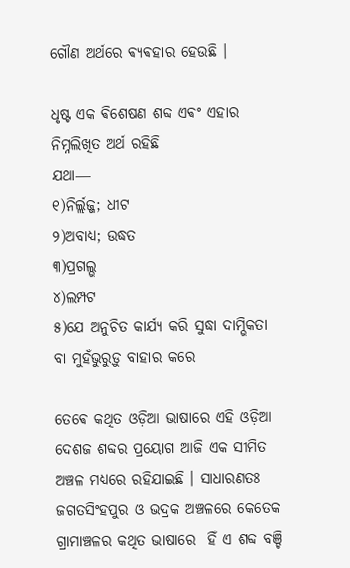ଗୌଣ ଅର୍ଥରେ ଵ୍ଯଵହାର ହେଉଛି ।

ଧୃଷ୍ଟ ଏକ ଵିଶେଷଣ ଶବ୍ଦ ଏଵଂ ଏହାର ନିମ୍ନଲିଖିତ ଅର୍ଥ ରହିଛି
ଯଥା―
୧)ନିର୍ଲ୍ଲଜ୍ଜ; ଧୀଟ
୨)ଅବାଧ୍ଯ; ଉଦ୍ଧତ
୩)ପ୍ରଗଲ୍ଭ
୪)ଲମ୍ପଟ
୫)ଯେ ଅନୁଚିତ କାର୍ଯ୍ୟ କରି ସୁଦ୍ଧା ଦାମ୍ଭିକତା ବା ମୁହଁଭୁରୁଡ଼ୁ ବାହାର କରେ

ତେଵେ କଥିତ ଓଡ଼ିଆ ଭାଷାରେ ଏହି ଓଡ଼ିଆ ଦେଶଜ ଶବ୍ଦର ପ୍ରୟୋଗ ଆଜି ଏକ ସୀମିତ ଅଞ୍ଚଳ ମଧ୍ୟରେ ରହିଯାଇଛି । ସାଧାରଣତଃ ଜଗତସିଂହପୁର ଓ ଭଦ୍ରକ ଅଞ୍ଚଳରେ କେତେକ ଗ୍ରାମାଞ୍ଚଳର କଥିତ ଭାଷାରେ  ହିଁ ଏ ଶବ୍ଦ ବଞ୍ଚି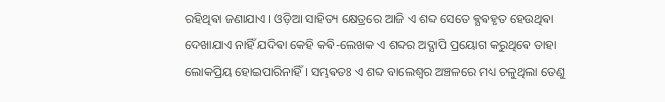ରହିଥିଵା ଜଣାଯାଏ । ଓଡ଼ିଆ ସାହିତ୍ୟ କ୍ଷେତ୍ରରେ ଆଜି ଏ ଶବ୍ଦ ସେତେ ଵ୍ଯଵହୃତ ହେଉଥିଵା ଦେଖାଯାଏ ନାହିଁ ଯଦିଵା କେହି କଵି-ଲେଖକ ଏ ଶବ୍ଦର ଅଦ୍ଯାପି ପ୍ରୟୋଗ କରୁଥିଵେ ତାହା ଲୋକପ୍ରିୟ ହୋଇପାରିନାହିଁ । ସମ୍ଭଵତଃ ଏ ଶବ୍ଦ ବାଲେଶ୍ବର ଅଞ୍ଚଳରେ ମଧ୍ୟ ଚଳୁଥିଲା ତେଣୁ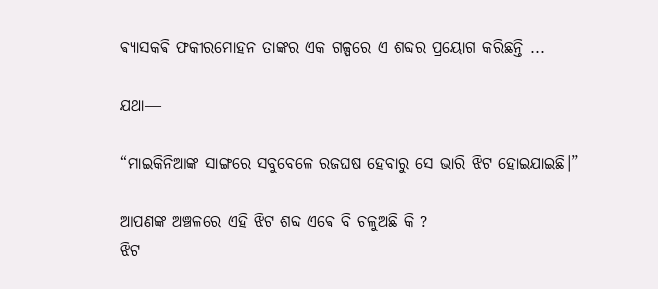ଵ୍ଯାସକଵି ଫକୀରମୋହନ ତାଙ୍କର ଏକ ଗଳ୍ପରେ ଏ ଶବ୍ଦର ପ୍ରୟୋଗ କରିଛନ୍ତି ...

ଯଥା―

“ମାଇକିନିଆଙ୍କ ସାଙ୍ଗରେ ସବୁବେଳେ ରଜଘଷ ହେବାରୁ ସେ ଭାରି ଝିଟ ହୋଇଯାଇଛି।”

ଆପଣଙ୍କ ଅଞ୍ଚଳରେ ଏହି ଝିଟ ଶବ୍ଦ ଏଵେ ବି ଚଳୁଅଛି କି ?
ଝିଟ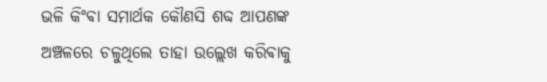ଭଳି କିଂଵା ସମାର୍ଥକ କୌଣସି ଶବ୍ଦ ଆପଣଙ୍କ ଅଞ୍ଚଳରେ ଚଳୁଥିଲେ ତାହା ଉଲ୍ଲେଖ କରିଵାକୁ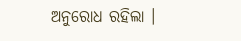ଅନୁରୋଧ ରହିଲା ।